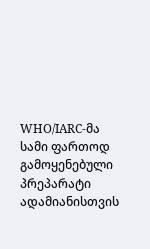WHO/IARC-მა სამი ფართოდ გამოყენებული პრეპარატი ადამიანისთვის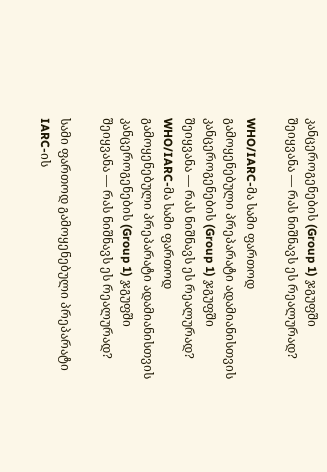კანცეროგენების (Group 1) ჯგუფში შეიყვანა — რას ნიშნავს ეს რეალურად?

WHO/IARC-მა სამი ფართოდ გამოყენებული პრეპარატი ადამიანისთვის კანცეროგენების (Group 1) ჯგუფში შეიყვანა — რას ნიშნავს ეს რეალურად?
WHO/IARC-მა სამი ფართოდ გამოყენებული პრეპარატი ადამიანისთვის კანცეროგენების (Group 1) ჯგუფში შეიყვანა — რას ნიშნავს ეს რეალურად?

სამი ფართოდ გამოყენებული პრეპარატი IARC-ის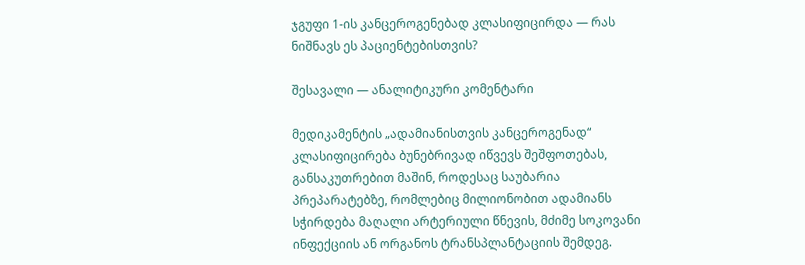ჯგუფი 1-ის კანცეროგენებად კლასიფიცირდა — რას ნიშნავს ეს პაციენტებისთვის?

შესავალი — ანალიტიკური კომენტარი

მედიკამენტის „ადამიანისთვის კანცეროგენად“ კლასიფიცირება ბუნებრივად იწვევს შეშფოთებას, განსაკუთრებით მაშინ, როდესაც საუბარია პრეპარატებზე, რომლებიც მილიონობით ადამიანს სჭირდება მაღალი არტერიული წნევის, მძიმე სოკოვანი ინფექციის ან ორგანოს ტრანსპლანტაციის შემდეგ.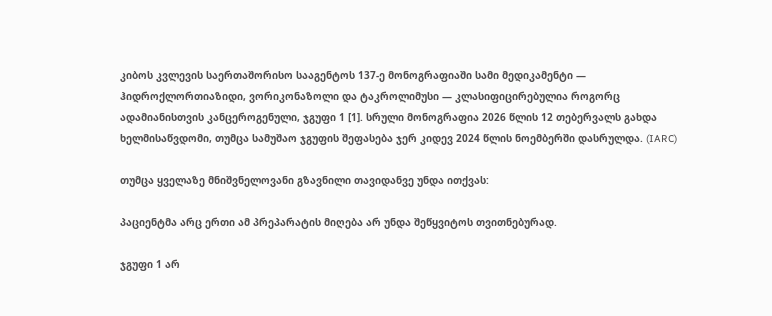კიბოს კვლევის საერთაშორისო სააგენტოს 137-ე მონოგრაფიაში სამი მედიკამენტი — ჰიდროქლორთიაზიდი, ვორიკონაზოლი და ტაკროლიმუსი — კლასიფიცირებულია როგორც ადამიანისთვის კანცეროგენული, ჯგუფი 1 [1]. სრული მონოგრაფია 2026 წლის 12 თებერვალს გახდა ხელმისაწვდომი, თუმცა სამუშაო ჯგუფის შეფასება ჯერ კიდევ 2024 წლის ნოემბერში დასრულდა. (IARC)

თუმცა ყველაზე მნიშვნელოვანი გზავნილი თავიდანვე უნდა ითქვას:

პაციენტმა არც ერთი ამ პრეპარატის მიღება არ უნდა შეწყვიტოს თვითნებურად.

ჯგუფი 1 არ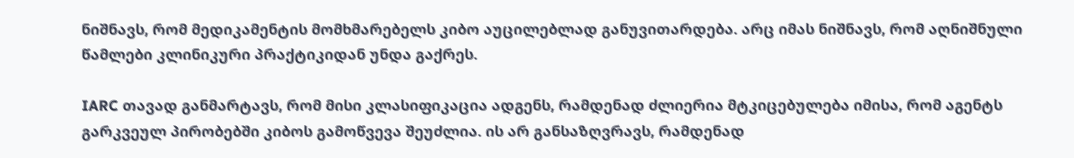ნიშნავს, რომ მედიკამენტის მომხმარებელს კიბო აუცილებლად განუვითარდება. არც იმას ნიშნავს, რომ აღნიშნული წამლები კლინიკური პრაქტიკიდან უნდა გაქრეს.

IARC თავად განმარტავს, რომ მისი კლასიფიკაცია ადგენს, რამდენად ძლიერია მტკიცებულება იმისა, რომ აგენტს გარკვეულ პირობებში კიბოს გამოწვევა შეუძლია. ის არ განსაზღვრავს, რამდენად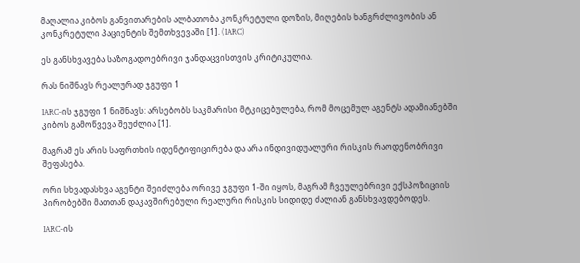მაღალია კიბოს განვითარების ალბათობა კონკრეტული დოზის, მიღების ხანგრძლივობის ან კონკრეტული პაციენტის შემთხვევაში [1]. (IARC)

ეს განსხვავება საზოგადოებრივი ჯანდაცვისთვის კრიტიკულია.

რას ნიშნავს რეალურად ჯგუფი 1

IARC-ის ჯგუფი 1 ნიშნავს: არსებობს საკმარისი მტკიცებულება, რომ მოცემულ აგენტს ადამიანებში კიბოს გამოწვევა შეუძლია [1].

მაგრამ ეს არის საფრთხის იდენტიფიცირება და არა ინდივიდუალური რისკის რაოდენობრივი შეფასება.

ორი სხვადასხვა აგენტი შეიძლება ორივე ჯგუფი 1-ში იყოს, მაგრამ ჩვეულებრივი ექსპოზიციის პირობებში მათთან დაკავშირებული რეალური რისკის სიდიდე ძალიან განსხვავდებოდეს.

IARC-ის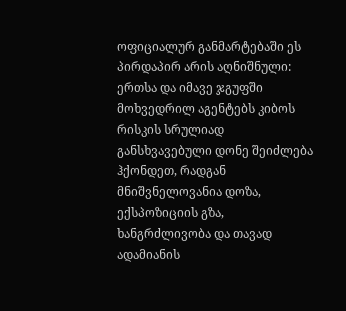ოფიციალურ განმარტებაში ეს პირდაპირ არის აღნიშნული: ერთსა და იმავე ჯგუფში მოხვედრილ აგენტებს კიბოს რისკის სრულიად განსხვავებული დონე შეიძლება ჰქონდეთ, რადგან მნიშვნელოვანია დოზა, ექსპოზიციის გზა, ხანგრძლივობა და თავად ადამიანის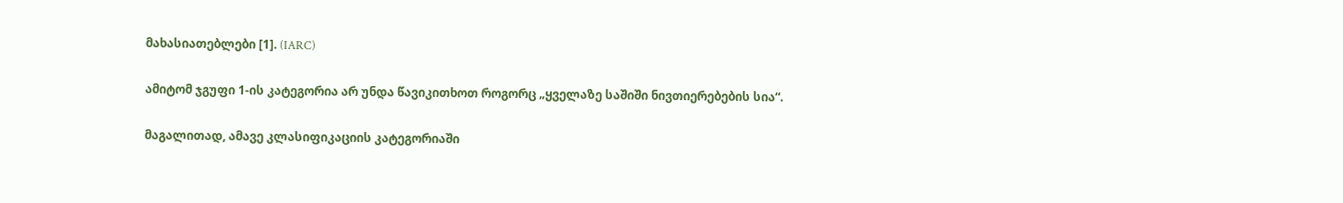მახასიათებლები [1]. (IARC)

ამიტომ ჯგუფი 1-ის კატეგორია არ უნდა წავიკითხოთ როგორც „ყველაზე საშიში ნივთიერებების სია“.

მაგალითად, ამავე კლასიფიკაციის კატეგორიაში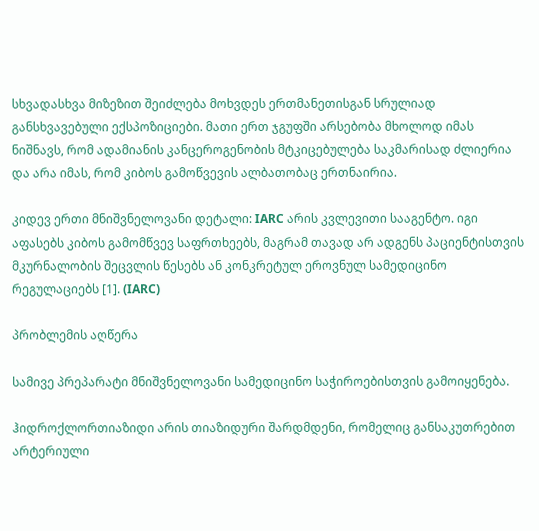სხვადასხვა მიზეზით შეიძლება მოხვდეს ერთმანეთისგან სრულიად განსხვავებული ექსპოზიციები. მათი ერთ ჯგუფში არსებობა მხოლოდ იმას ნიშნავს, რომ ადამიანის კანცეროგენობის მტკიცებულება საკმარისად ძლიერია და არა იმას, რომ კიბოს გამოწვევის ალბათობაც ერთნაირია.

კიდევ ერთი მნიშვნელოვანი დეტალი: IARC არის კვლევითი სააგენტო. იგი აფასებს კიბოს გამომწვევ საფრთხეებს, მაგრამ თავად არ ადგენს პაციენტისთვის მკურნალობის შეცვლის წესებს ან კონკრეტულ ეროვნულ სამედიცინო რეგულაციებს [1]. (IARC)

პრობლემის აღწერა

სამივე პრეპარატი მნიშვნელოვანი სამედიცინო საჭიროებისთვის გამოიყენება.

ჰიდროქლორთიაზიდი არის თიაზიდური შარდმდენი, რომელიც განსაკუთრებით არტერიული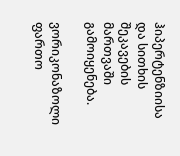ჰიპერტენზიისა და სითხის შეკავების მართვაში გამოიყენება.

ვორიკონაზოლი ფართო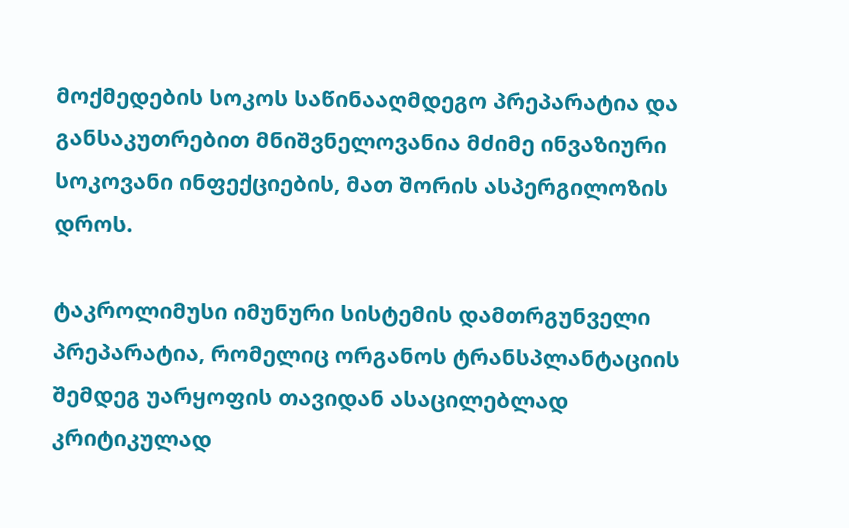მოქმედების სოკოს საწინააღმდეგო პრეპარატია და განსაკუთრებით მნიშვნელოვანია მძიმე ინვაზიური სოკოვანი ინფექციების, მათ შორის ასპერგილოზის დროს.

ტაკროლიმუსი იმუნური სისტემის დამთრგუნველი პრეპარატია, რომელიც ორგანოს ტრანსპლანტაციის შემდეგ უარყოფის თავიდან ასაცილებლად კრიტიკულად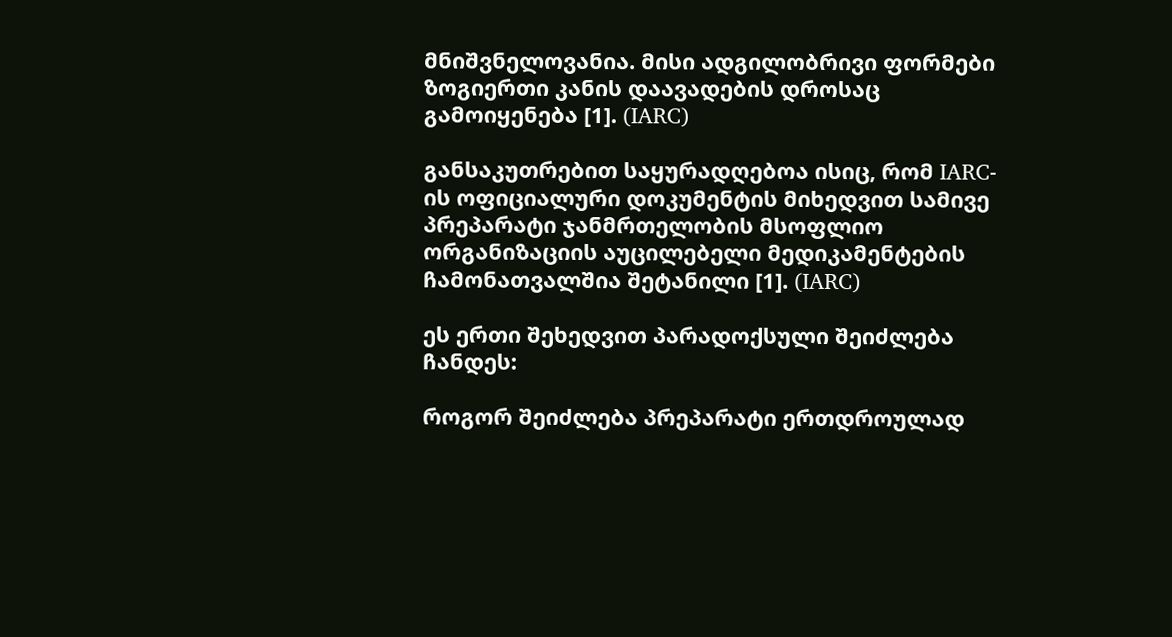მნიშვნელოვანია. მისი ადგილობრივი ფორმები ზოგიერთი კანის დაავადების დროსაც გამოიყენება [1]. (IARC)

განსაკუთრებით საყურადღებოა ისიც, რომ IARC-ის ოფიციალური დოკუმენტის მიხედვით სამივე პრეპარატი ჯანმრთელობის მსოფლიო ორგანიზაციის აუცილებელი მედიკამენტების ჩამონათვალშია შეტანილი [1]. (IARC)

ეს ერთი შეხედვით პარადოქსული შეიძლება ჩანდეს:

როგორ შეიძლება პრეპარატი ერთდროულად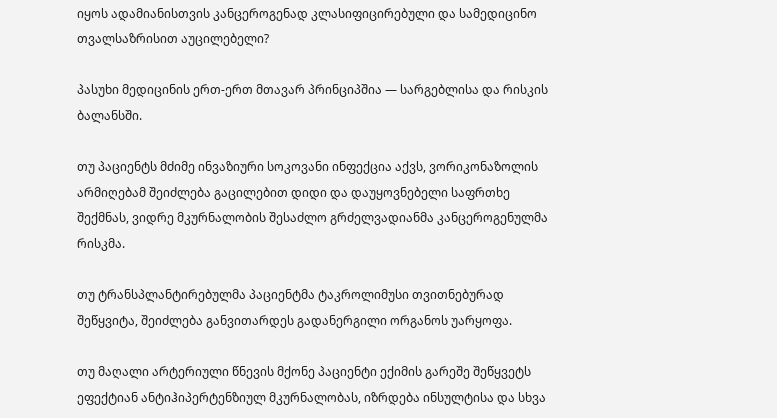იყოს ადამიანისთვის კანცეროგენად კლასიფიცირებული და სამედიცინო თვალსაზრისით აუცილებელი?

პასუხი მედიცინის ერთ-ერთ მთავარ პრინციპშია — სარგებლისა და რისკის ბალანსში.

თუ პაციენტს მძიმე ინვაზიური სოკოვანი ინფექცია აქვს, ვორიკონაზოლის არმიღებამ შეიძლება გაცილებით დიდი და დაუყოვნებელი საფრთხე შექმნას, ვიდრე მკურნალობის შესაძლო გრძელვადიანმა კანცეროგენულმა რისკმა.

თუ ტრანსპლანტირებულმა პაციენტმა ტაკროლიმუსი თვითნებურად შეწყვიტა, შეიძლება განვითარდეს გადანერგილი ორგანოს უარყოფა.

თუ მაღალი არტერიული წნევის მქონე პაციენტი ექიმის გარეშე შეწყვეტს ეფექტიან ანტიჰიპერტენზიულ მკურნალობას, იზრდება ინსულტისა და სხვა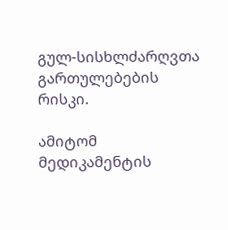გულ-სისხლძარღვთა გართულებების რისკი.

ამიტომ მედიკამენტის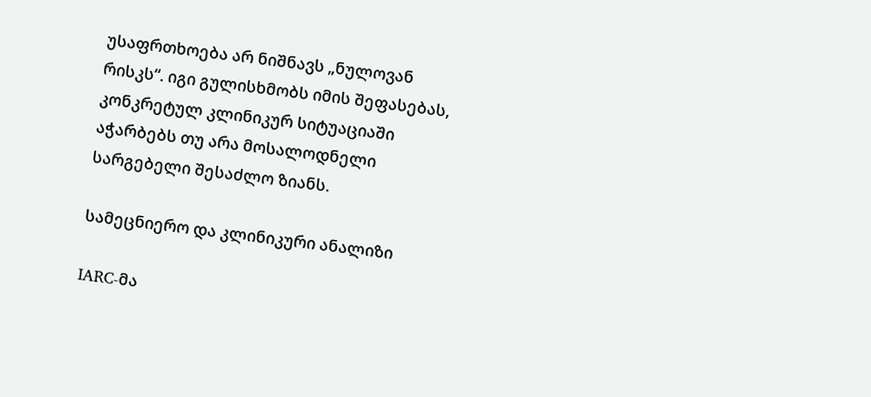უსაფრთხოება არ ნიშნავს „ნულოვან რისკს“. იგი გულისხმობს იმის შეფასებას, კონკრეტულ კლინიკურ სიტუაციაში აჭარბებს თუ არა მოსალოდნელი სარგებელი შესაძლო ზიანს.

სამეცნიერო და კლინიკური ანალიზი

IARC-მა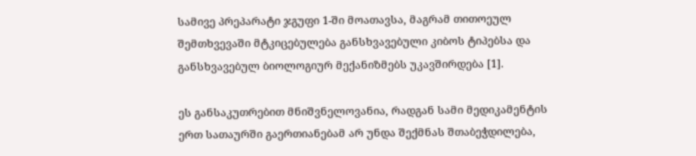სამივე პრეპარატი ჯგუფი 1-ში მოათავსა, მაგრამ თითოეულ შემთხვევაში მტკიცებულება განსხვავებული კიბოს ტიპებსა და განსხვავებულ ბიოლოგიურ მექანიზმებს უკავშირდება [1].

ეს განსაკუთრებით მნიშვნელოვანია, რადგან სამი მედიკამენტის ერთ სათაურში გაერთიანებამ არ უნდა შექმნას შთაბეჭდილება,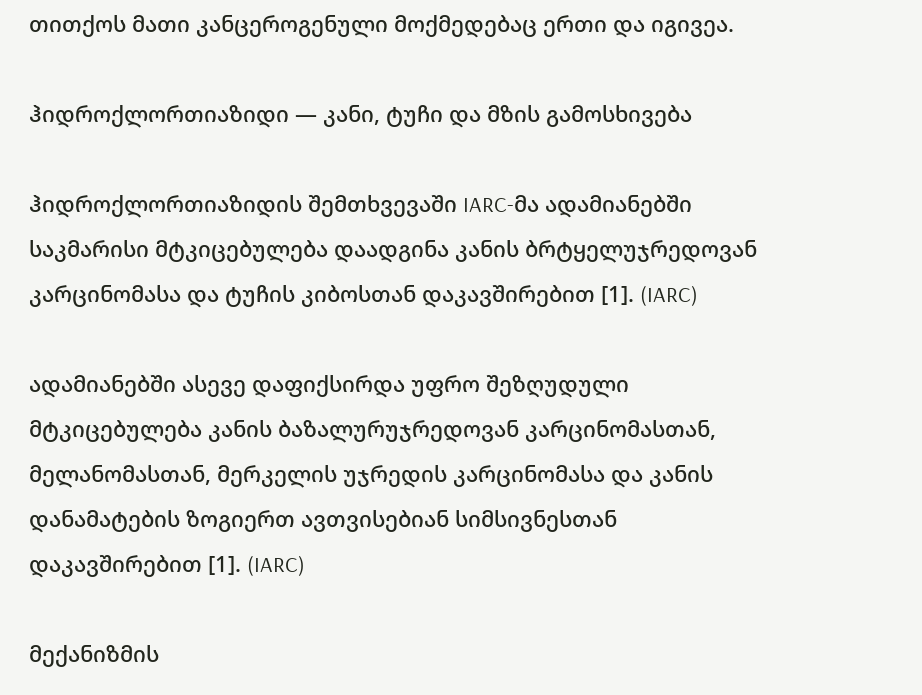თითქოს მათი კანცეროგენული მოქმედებაც ერთი და იგივეა.

ჰიდროქლორთიაზიდი — კანი, ტუჩი და მზის გამოსხივება

ჰიდროქლორთიაზიდის შემთხვევაში IARC-მა ადამიანებში საკმარისი მტკიცებულება დაადგინა კანის ბრტყელუჯრედოვან კარცინომასა და ტუჩის კიბოსთან დაკავშირებით [1]. (IARC)

ადამიანებში ასევე დაფიქსირდა უფრო შეზღუდული მტკიცებულება კანის ბაზალურუჯრედოვან კარცინომასთან, მელანომასთან, მერკელის უჯრედის კარცინომასა და კანის დანამატების ზოგიერთ ავთვისებიან სიმსივნესთან დაკავშირებით [1]. (IARC)

მექანიზმის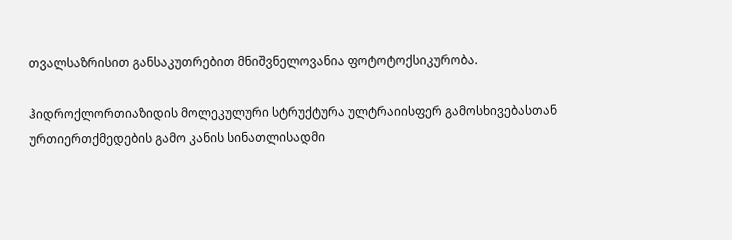თვალსაზრისით განსაკუთრებით მნიშვნელოვანია ფოტოტოქსიკურობა.

ჰიდროქლორთიაზიდის მოლეკულური სტრუქტურა ულტრაიისფერ გამოსხივებასთან ურთიერთქმედების გამო კანის სინათლისადმი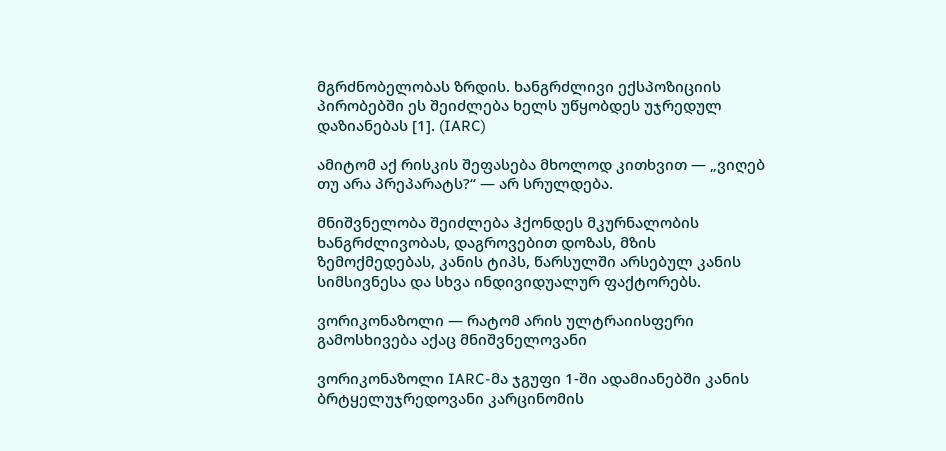მგრძნობელობას ზრდის. ხანგრძლივი ექსპოზიციის პირობებში ეს შეიძლება ხელს უწყობდეს უჯრედულ დაზიანებას [1]. (IARC)

ამიტომ აქ რისკის შეფასება მხოლოდ კითხვით — „ვიღებ თუ არა პრეპარატს?“ — არ სრულდება.

მნიშვნელობა შეიძლება ჰქონდეს მკურნალობის ხანგრძლივობას, დაგროვებით დოზას, მზის ზემოქმედებას, კანის ტიპს, წარსულში არსებულ კანის სიმსივნესა და სხვა ინდივიდუალურ ფაქტორებს.

ვორიკონაზოლი — რატომ არის ულტრაიისფერი გამოსხივება აქაც მნიშვნელოვანი

ვორიკონაზოლი IARC-მა ჯგუფი 1-ში ადამიანებში კანის ბრტყელუჯრედოვანი კარცინომის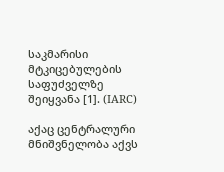საკმარისი მტკიცებულების საფუძველზე შეიყვანა [1]. (IARC)

აქაც ცენტრალური მნიშვნელობა აქვს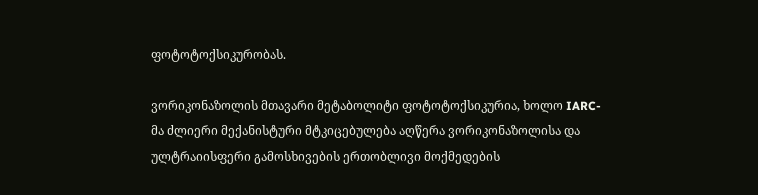ფოტოტოქსიკურობას.

ვორიკონაზოლის მთავარი მეტაბოლიტი ფოტოტოქსიკურია, ხოლო IARC-მა ძლიერი მექანისტური მტკიცებულება აღწერა ვორიკონაზოლისა და ულტრაიისფერი გამოსხივების ერთობლივი მოქმედების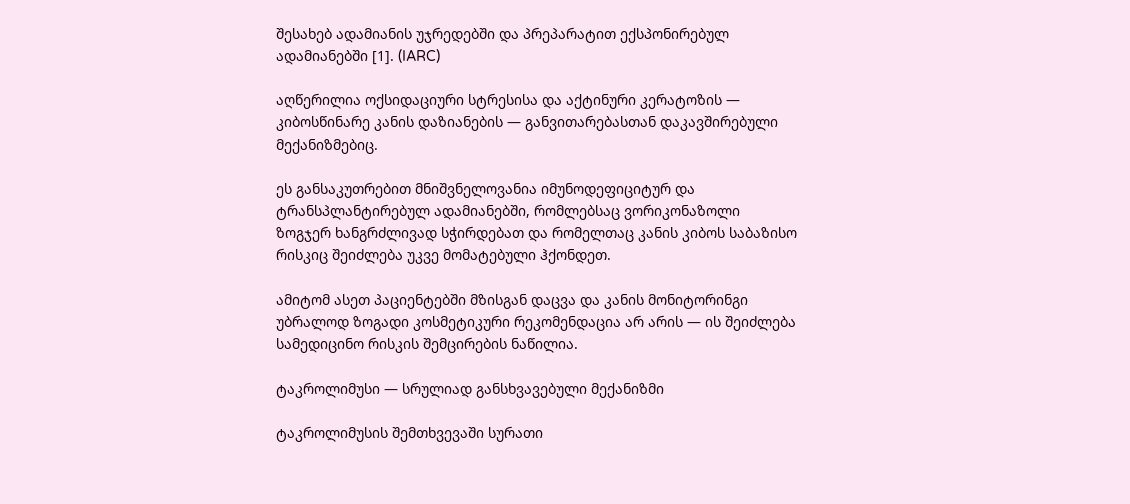შესახებ ადამიანის უჯრედებში და პრეპარატით ექსპონირებულ ადამიანებში [1]. (IARC)

აღწერილია ოქსიდაციური სტრესისა და აქტინური კერატოზის — კიბოსწინარე კანის დაზიანების — განვითარებასთან დაკავშირებული მექანიზმებიც.

ეს განსაკუთრებით მნიშვნელოვანია იმუნოდეფიციტურ და ტრანსპლანტირებულ ადამიანებში, რომლებსაც ვორიკონაზოლი ზოგჯერ ხანგრძლივად სჭირდებათ და რომელთაც კანის კიბოს საბაზისო რისკიც შეიძლება უკვე მომატებული ჰქონდეთ.

ამიტომ ასეთ პაციენტებში მზისგან დაცვა და კანის მონიტორინგი უბრალოდ ზოგადი კოსმეტიკური რეკომენდაცია არ არის — ის შეიძლება სამედიცინო რისკის შემცირების ნაწილია.

ტაკროლიმუსი — სრულიად განსხვავებული მექანიზმი

ტაკროლიმუსის შემთხვევაში სურათი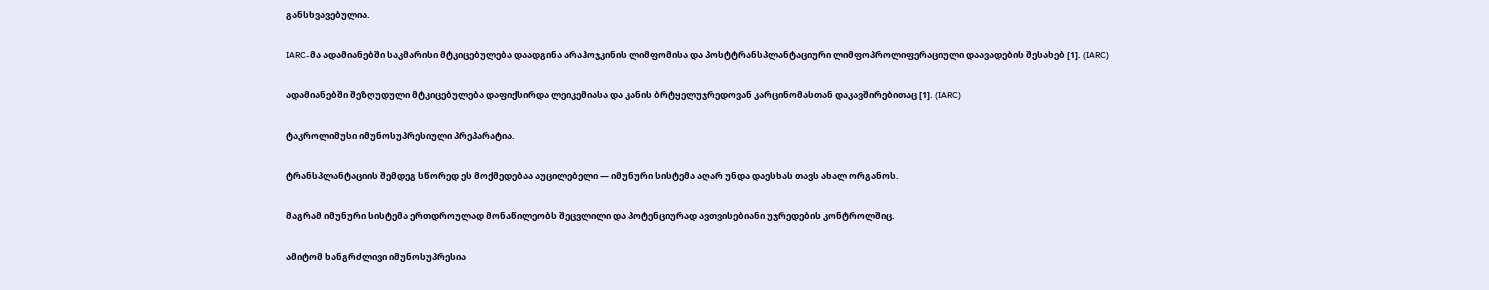განსხვავებულია.

IARC-მა ადამიანებში საკმარისი მტკიცებულება დაადგინა არაჰოჯკინის ლიმფომისა და პოსტტრანსპლანტაციური ლიმფოპროლიფერაციული დაავადების შესახებ [1]. (IARC)

ადამიანებში შეზღუდული მტკიცებულება დაფიქსირდა ლეიკემიასა და კანის ბრტყელუჯრედოვან კარცინომასთან დაკავშირებითაც [1]. (IARC)

ტაკროლიმუსი იმუნოსუპრესიული პრეპარატია.

ტრანსპლანტაციის შემდეგ სწორედ ეს მოქმედებაა აუცილებელი — იმუნური სისტემა აღარ უნდა დაესხას თავს ახალ ორგანოს.

მაგრამ იმუნური სისტემა ერთდროულად მონაწილეობს შეცვლილი და პოტენციურად ავთვისებიანი უჯრედების კონტროლშიც.

ამიტომ ხანგრძლივი იმუნოსუპრესია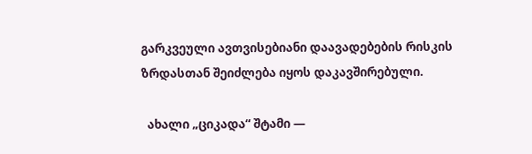გარკვეული ავთვისებიანი დაავადებების რისკის ზრდასთან შეიძლება იყოს დაკავშირებული.

  ახალი „ციკადა“ შტამი —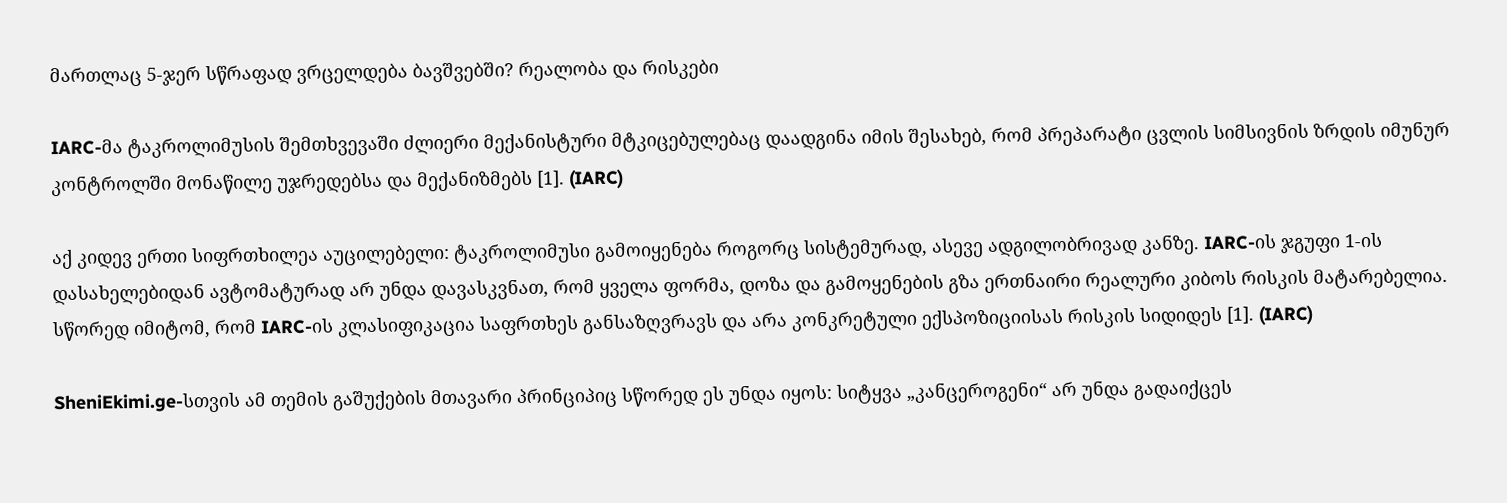მართლაც 5-ჯერ სწრაფად ვრცელდება ბავშვებში? რეალობა და რისკები

IARC-მა ტაკროლიმუსის შემთხვევაში ძლიერი მექანისტური მტკიცებულებაც დაადგინა იმის შესახებ, რომ პრეპარატი ცვლის სიმსივნის ზრდის იმუნურ კონტროლში მონაწილე უჯრედებსა და მექანიზმებს [1]. (IARC)

აქ კიდევ ერთი სიფრთხილეა აუცილებელი: ტაკროლიმუსი გამოიყენება როგორც სისტემურად, ასევე ადგილობრივად კანზე. IARC-ის ჯგუფი 1-ის დასახელებიდან ავტომატურად არ უნდა დავასკვნათ, რომ ყველა ფორმა, დოზა და გამოყენების გზა ერთნაირი რეალური კიბოს რისკის მატარებელია. სწორედ იმიტომ, რომ IARC-ის კლასიფიკაცია საფრთხეს განსაზღვრავს და არა კონკრეტული ექსპოზიციისას რისკის სიდიდეს [1]. (IARC)

SheniEkimi.ge-სთვის ამ თემის გაშუქების მთავარი პრინციპიც სწორედ ეს უნდა იყოს: სიტყვა „კანცეროგენი“ არ უნდა გადაიქცეს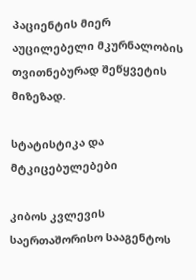პაციენტის მიერ აუცილებელი მკურნალობის თვითნებურად შეწყვეტის მიზეზად.

სტატისტიკა და მტკიცებულებები

კიბოს კვლევის საერთაშორისო სააგენტოს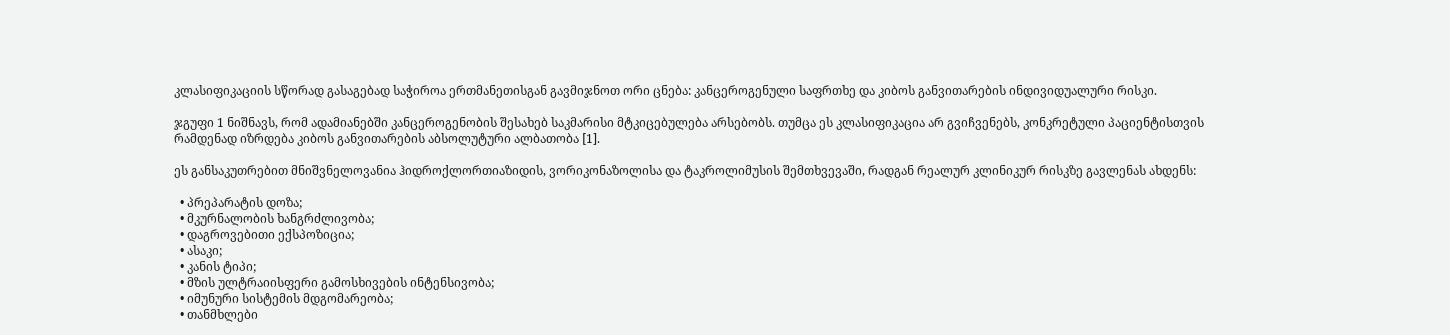კლასიფიკაციის სწორად გასაგებად საჭიროა ერთმანეთისგან გავმიჯნოთ ორი ცნება: კანცეროგენული საფრთხე და კიბოს განვითარების ინდივიდუალური რისკი.

ჯგუფი 1 ნიშნავს, რომ ადამიანებში კანცეროგენობის შესახებ საკმარისი მტკიცებულება არსებობს. თუმცა ეს კლასიფიკაცია არ გვიჩვენებს, კონკრეტული პაციენტისთვის რამდენად იზრდება კიბოს განვითარების აბსოლუტური ალბათობა [1].

ეს განსაკუთრებით მნიშვნელოვანია ჰიდროქლორთიაზიდის, ვორიკონაზოლისა და ტაკროლიმუსის შემთხვევაში, რადგან რეალურ კლინიკურ რისკზე გავლენას ახდენს:

  • პრეპარატის დოზა;
  • მკურნალობის ხანგრძლივობა;
  • დაგროვებითი ექსპოზიცია;
  • ასაკი;
  • კანის ტიპი;
  • მზის ულტრაიისფერი გამოსხივების ინტენსივობა;
  • იმუნური სისტემის მდგომარეობა;
  • თანმხლები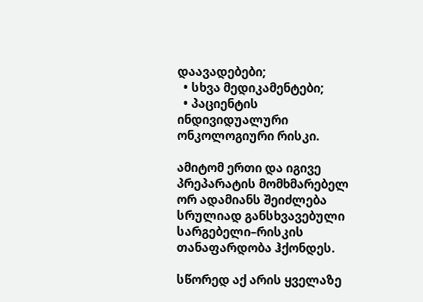დაავადებები;
  • სხვა მედიკამენტები;
  • პაციენტის ინდივიდუალური ონკოლოგიური რისკი.

ამიტომ ერთი და იგივე პრეპარატის მომხმარებელ ორ ადამიანს შეიძლება სრულიად განსხვავებული სარგებელი–რისკის თანაფარდობა ჰქონდეს.

სწორედ აქ არის ყველაზე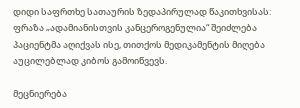დიდი საფრთხე სათაურის ზედაპირულად წაკითხვისას: ფრაზა „ადამიანისთვის კანცეროგენულია“ შეიძლება პაციენტმა აღიქვას ისე, თითქოს მედიკამენტის მიღება აუცილებლად კიბოს გამოიწვევს.

მეცნიერება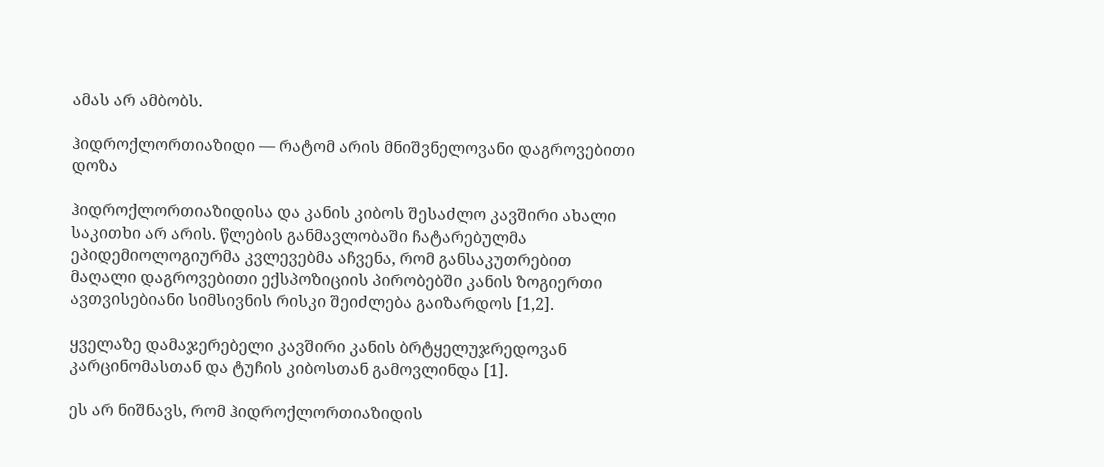ამას არ ამბობს.

ჰიდროქლორთიაზიდი — რატომ არის მნიშვნელოვანი დაგროვებითი დოზა

ჰიდროქლორთიაზიდისა და კანის კიბოს შესაძლო კავშირი ახალი საკითხი არ არის. წლების განმავლობაში ჩატარებულმა ეპიდემიოლოგიურმა კვლევებმა აჩვენა, რომ განსაკუთრებით მაღალი დაგროვებითი ექსპოზიციის პირობებში კანის ზოგიერთი ავთვისებიანი სიმსივნის რისკი შეიძლება გაიზარდოს [1,2].

ყველაზე დამაჯერებელი კავშირი კანის ბრტყელუჯრედოვან კარცინომასთან და ტუჩის კიბოსთან გამოვლინდა [1].

ეს არ ნიშნავს, რომ ჰიდროქლორთიაზიდის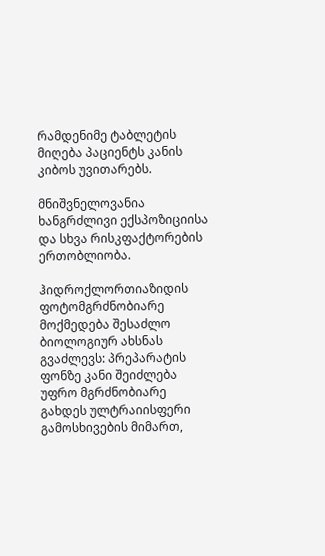რამდენიმე ტაბლეტის მიღება პაციენტს კანის კიბოს უვითარებს.

მნიშვნელოვანია ხანგრძლივი ექსპოზიციისა და სხვა რისკფაქტორების ერთობლიობა.

ჰიდროქლორთიაზიდის ფოტომგრძნობიარე მოქმედება შესაძლო ბიოლოგიურ ახსნას გვაძლევს: პრეპარატის ფონზე კანი შეიძლება უფრო მგრძნობიარე გახდეს ულტრაიისფერი გამოსხივების მიმართ,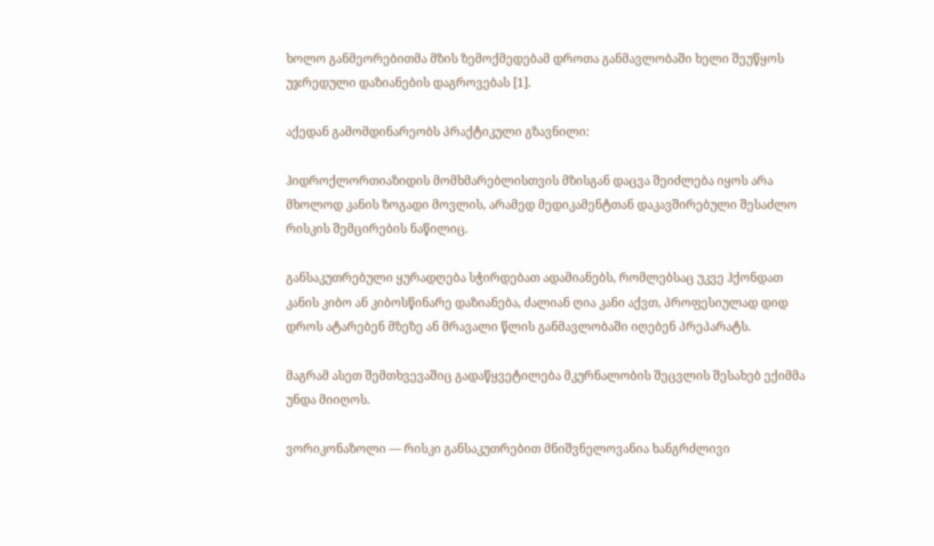ხოლო განმეორებითმა მზის ზემოქმედებამ დროთა განმავლობაში ხელი შეუწყოს უჯრედული დაზიანების დაგროვებას [1].

აქედან გამომდინარეობს პრაქტიკული გზავნილი:

ჰიდროქლორთიაზიდის მომხმარებლისთვის მზისგან დაცვა შეიძლება იყოს არა მხოლოდ კანის ზოგადი მოვლის, არამედ მედიკამენტთან დაკავშირებული შესაძლო რისკის შემცირების ნაწილიც.

განსაკუთრებული ყურადღება სჭირდებათ ადამიანებს, რომლებსაც უკვე ჰქონდათ კანის კიბო ან კიბოსწინარე დაზიანება, ძალიან ღია კანი აქვთ, პროფესიულად დიდ დროს ატარებენ მზეზე ან მრავალი წლის განმავლობაში იღებენ პრეპარატს.

მაგრამ ასეთ შემთხვევაშიც გადაწყვეტილება მკურნალობის შეცვლის შესახებ ექიმმა უნდა მიიღოს.

ვორიკონაზოლი — რისკი განსაკუთრებით მნიშვნელოვანია ხანგრძლივი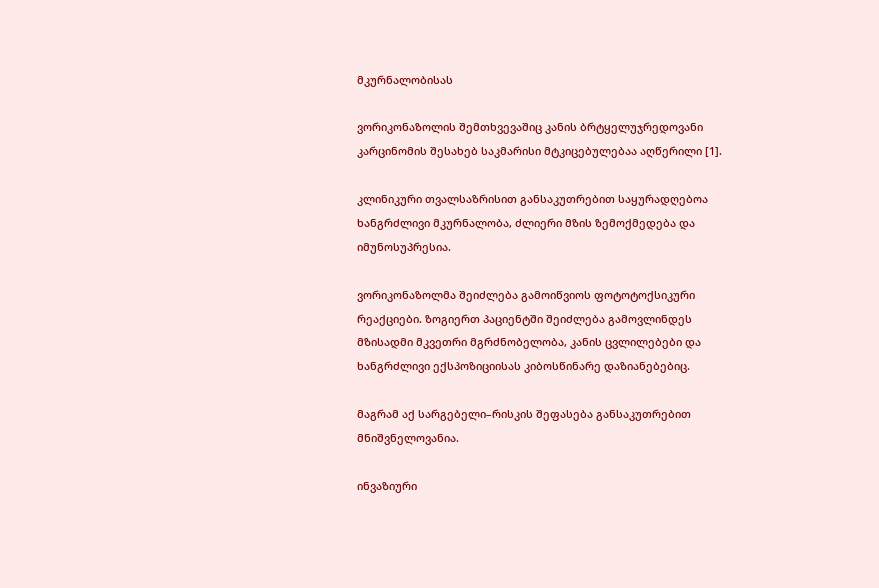მკურნალობისას

ვორიკონაზოლის შემთხვევაშიც კანის ბრტყელუჯრედოვანი კარცინომის შესახებ საკმარისი მტკიცებულებაა აღწერილი [1].

კლინიკური თვალსაზრისით განსაკუთრებით საყურადღებოა ხანგრძლივი მკურნალობა, ძლიერი მზის ზემოქმედება და იმუნოსუპრესია.

ვორიკონაზოლმა შეიძლება გამოიწვიოს ფოტოტოქსიკური რეაქციები. ზოგიერთ პაციენტში შეიძლება გამოვლინდეს მზისადმი მკვეთრი მგრძნობელობა, კანის ცვლილებები და ხანგრძლივი ექსპოზიციისას კიბოსწინარე დაზიანებებიც.

მაგრამ აქ სარგებელი–რისკის შეფასება განსაკუთრებით მნიშვნელოვანია.

ინვაზიური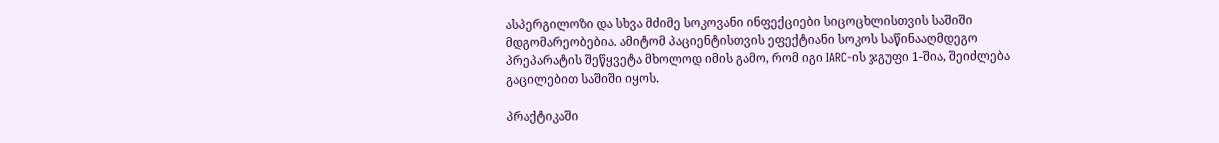ასპერგილოზი და სხვა მძიმე სოკოვანი ინფექციები სიცოცხლისთვის საშიში მდგომარეობებია. ამიტომ პაციენტისთვის ეფექტიანი სოკოს საწინააღმდეგო პრეპარატის შეწყვეტა მხოლოდ იმის გამო, რომ იგი IARC-ის ჯგუფი 1-შია, შეიძლება გაცილებით საშიში იყოს.

პრაქტიკაში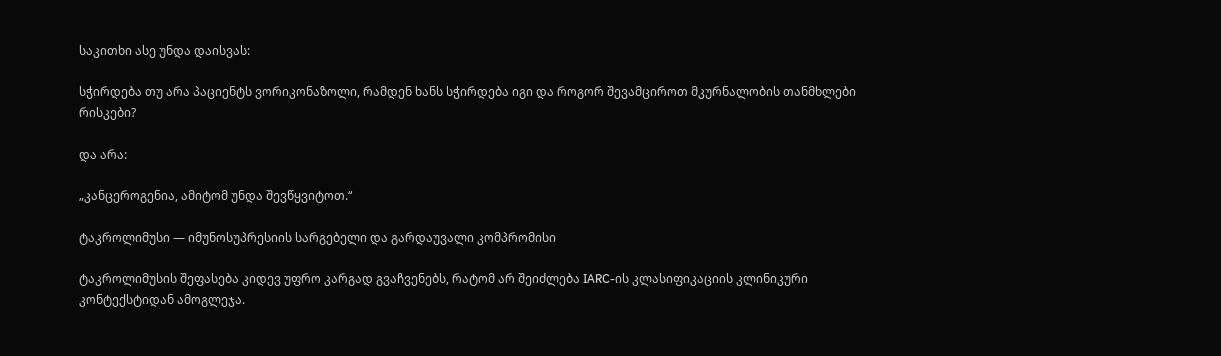საკითხი ასე უნდა დაისვას:

სჭირდება თუ არა პაციენტს ვორიკონაზოლი, რამდენ ხანს სჭირდება იგი და როგორ შევამციროთ მკურნალობის თანმხლები რისკები?

და არა:

„კანცეროგენია, ამიტომ უნდა შევწყვიტოთ.“

ტაკროლიმუსი — იმუნოსუპრესიის სარგებელი და გარდაუვალი კომპრომისი

ტაკროლიმუსის შეფასება კიდევ უფრო კარგად გვაჩვენებს, რატომ არ შეიძლება IARC-ის კლასიფიკაციის კლინიკური კონტექსტიდან ამოგლეჯა.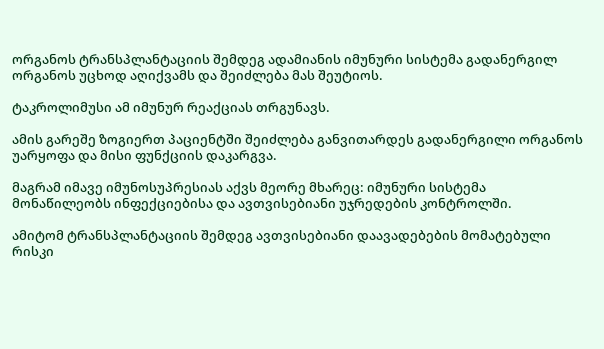ორგანოს ტრანსპლანტაციის შემდეგ ადამიანის იმუნური სისტემა გადანერგილ ორგანოს უცხოდ აღიქვამს და შეიძლება მას შეუტიოს.

ტაკროლიმუსი ამ იმუნურ რეაქციას თრგუნავს.

ამის გარეშე ზოგიერთ პაციენტში შეიძლება განვითარდეს გადანერგილი ორგანოს უარყოფა და მისი ფუნქციის დაკარგვა.

მაგრამ იმავე იმუნოსუპრესიას აქვს მეორე მხარეც: იმუნური სისტემა მონაწილეობს ინფექციებისა და ავთვისებიანი უჯრედების კონტროლში.

ამიტომ ტრანსპლანტაციის შემდეგ ავთვისებიანი დაავადებების მომატებული რისკი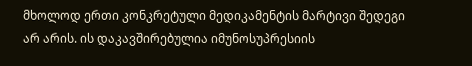მხოლოდ ერთი კონკრეტული მედიკამენტის მარტივი შედეგი არ არის. ის დაკავშირებულია იმუნოსუპრესიის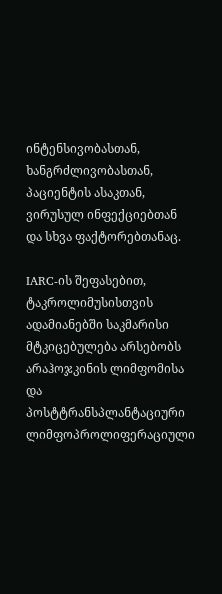ინტენსივობასთან, ხანგრძლივობასთან, პაციენტის ასაკთან, ვირუსულ ინფექციებთან და სხვა ფაქტორებთანაც.

IARC-ის შეფასებით, ტაკროლიმუსისთვის ადამიანებში საკმარისი მტკიცებულება არსებობს არაჰოჯკინის ლიმფომისა და პოსტტრანსპლანტაციური ლიმფოპროლიფერაციული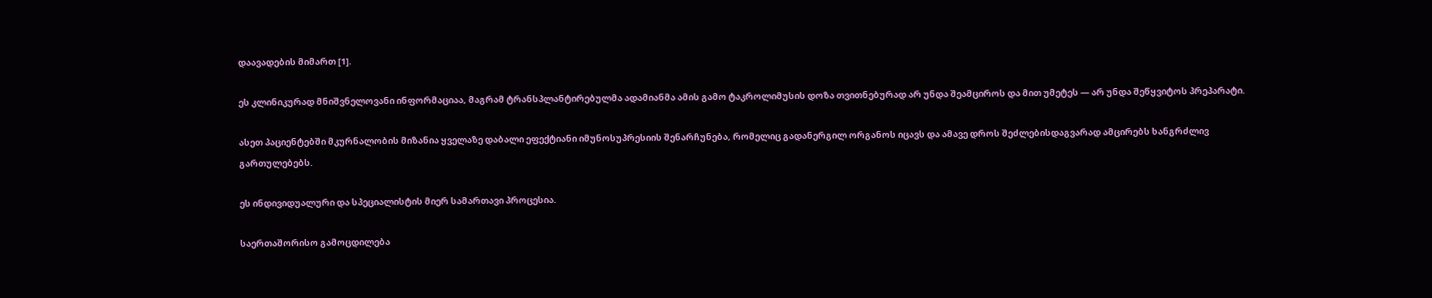დაავადების მიმართ [1].

ეს კლინიკურად მნიშვნელოვანი ინფორმაციაა, მაგრამ ტრანსპლანტირებულმა ადამიანმა ამის გამო ტაკროლიმუსის დოზა თვითნებურად არ უნდა შეამციროს და მით უმეტეს — არ უნდა შეწყვიტოს პრეპარატი.

ასეთ პაციენტებში მკურნალობის მიზანია ყველაზე დაბალი ეფექტიანი იმუნოსუპრესიის შენარჩუნება, რომელიც გადანერგილ ორგანოს იცავს და ამავე დროს შეძლებისდაგვარად ამცირებს ხანგრძლივ გართულებებს.

ეს ინდივიდუალური და სპეციალისტის მიერ სამართავი პროცესია.

საერთაშორისო გამოცდილება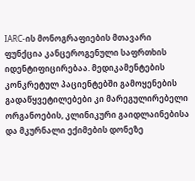IARC-ის მონოგრაფიების მთავარი ფუნქცია კანცეროგენული საფრთხის იდენტიფიცირებაა. მედიკამენტების კონკრეტულ პაციენტებში გამოყენების გადაწყვეტილებები კი მარეგულირებელი ორგანოების, კლინიკური გაიდლაინებისა და მკურნალი ექიმების დონეზე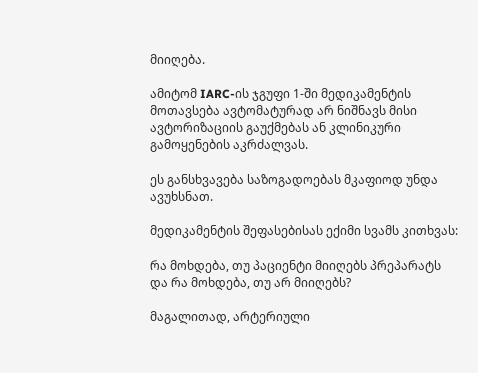მიიღება.

ამიტომ IARC-ის ჯგუფი 1-ში მედიკამენტის მოთავსება ავტომატურად არ ნიშნავს მისი ავტორიზაციის გაუქმებას ან კლინიკური გამოყენების აკრძალვას.

ეს განსხვავება საზოგადოებას მკაფიოდ უნდა ავუხსნათ.

მედიკამენტის შეფასებისას ექიმი სვამს კითხვას:

რა მოხდება, თუ პაციენტი მიიღებს პრეპარატს და რა მოხდება, თუ არ მიიღებს?

მაგალითად, არტერიული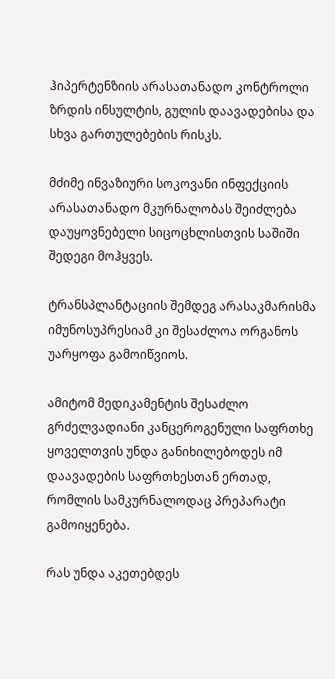ჰიპერტენზიის არასათანადო კონტროლი ზრდის ინსულტის, გულის დაავადებისა და სხვა გართულებების რისკს.

მძიმე ინვაზიური სოკოვანი ინფექციის არასათანადო მკურნალობას შეიძლება დაუყოვნებელი სიცოცხლისთვის საშიში შედეგი მოჰყვეს.

ტრანსპლანტაციის შემდეგ არასაკმარისმა იმუნოსუპრესიამ კი შესაძლოა ორგანოს უარყოფა გამოიწვიოს.

ამიტომ მედიკამენტის შესაძლო გრძელვადიანი კანცეროგენული საფრთხე ყოველთვის უნდა განიხილებოდეს იმ დაავადების საფრთხესთან ერთად, რომლის სამკურნალოდაც პრეპარატი გამოიყენება.

რას უნდა აკეთებდეს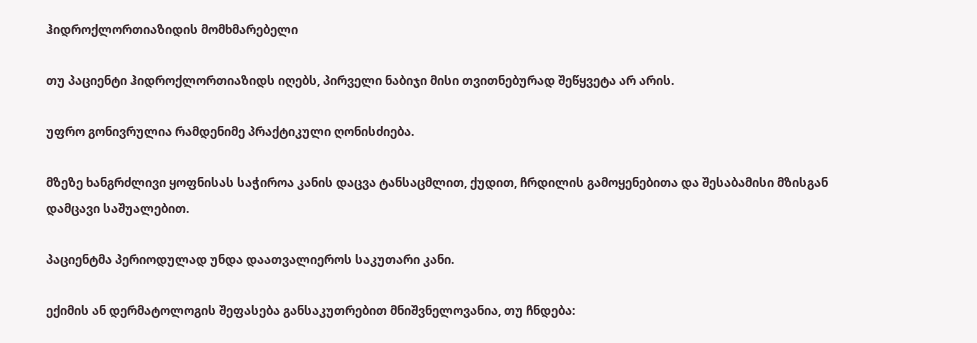ჰიდროქლორთიაზიდის მომხმარებელი

თუ პაციენტი ჰიდროქლორთიაზიდს იღებს, პირველი ნაბიჯი მისი თვითნებურად შეწყვეტა არ არის.

უფრო გონივრულია რამდენიმე პრაქტიკული ღონისძიება.

მზეზე ხანგრძლივი ყოფნისას საჭიროა კანის დაცვა ტანსაცმლით, ქუდით, ჩრდილის გამოყენებითა და შესაბამისი მზისგან დამცავი საშუალებით.

პაციენტმა პერიოდულად უნდა დაათვალიეროს საკუთარი კანი.

ექიმის ან დერმატოლოგის შეფასება განსაკუთრებით მნიშვნელოვანია, თუ ჩნდება: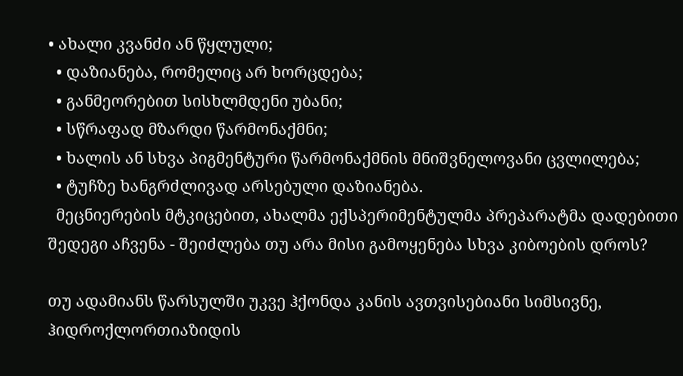• ახალი კვანძი ან წყლული;
  • დაზიანება, რომელიც არ ხორცდება;
  • განმეორებით სისხლმდენი უბანი;
  • სწრაფად მზარდი წარმონაქმნი;
  • ხალის ან სხვა პიგმენტური წარმონაქმნის მნიშვნელოვანი ცვლილება;
  • ტუჩზე ხანგრძლივად არსებული დაზიანება.
  მეცნიერების მტკიცებით, ახალმა ექსპერიმენტულმა პრეპარატმა დადებითი შედეგი აჩვენა - შეიძლება თუ არა მისი გამოყენება სხვა კიბოების დროს?

თუ ადამიანს წარსულში უკვე ჰქონდა კანის ავთვისებიანი სიმსივნე, ჰიდროქლორთიაზიდის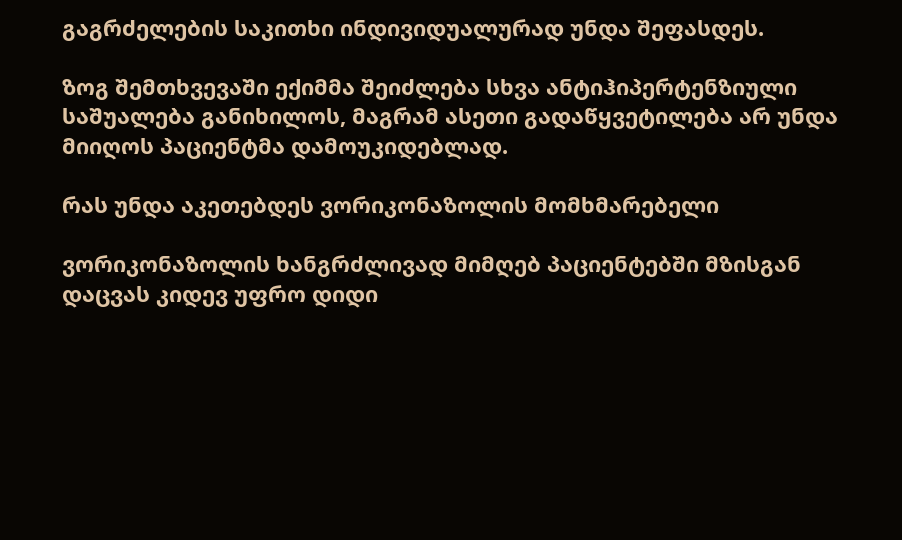გაგრძელების საკითხი ინდივიდუალურად უნდა შეფასდეს.

ზოგ შემთხვევაში ექიმმა შეიძლება სხვა ანტიჰიპერტენზიული საშუალება განიხილოს, მაგრამ ასეთი გადაწყვეტილება არ უნდა მიიღოს პაციენტმა დამოუკიდებლად.

რას უნდა აკეთებდეს ვორიკონაზოლის მომხმარებელი

ვორიკონაზოლის ხანგრძლივად მიმღებ პაციენტებში მზისგან დაცვას კიდევ უფრო დიდი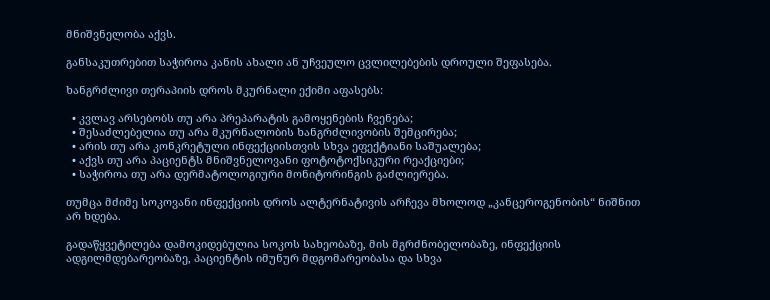მნიშვნელობა აქვს.

განსაკუთრებით საჭიროა კანის ახალი ან უჩვეულო ცვლილებების დროული შეფასება.

ხანგრძლივი თერაპიის დროს მკურნალი ექიმი აფასებს:

  • კვლავ არსებობს თუ არა პრეპარატის გამოყენების ჩვენება;
  • შესაძლებელია თუ არა მკურნალობის ხანგრძლივობის შემცირება;
  • არის თუ არა კონკრეტული ინფექციისთვის სხვა ეფექტიანი საშუალება;
  • აქვს თუ არა პაციენტს მნიშვნელოვანი ფოტოტოქსიკური რეაქციები;
  • საჭიროა თუ არა დერმატოლოგიური მონიტორინგის გაძლიერება.

თუმცა მძიმე სოკოვანი ინფექციის დროს ალტერნატივის არჩევა მხოლოდ „კანცეროგენობის“ ნიშნით არ ხდება.

გადაწყვეტილება დამოკიდებულია სოკოს სახეობაზე, მის მგრძნობელობაზე, ინფექციის ადგილმდებარეობაზე, პაციენტის იმუნურ მდგომარეობასა და სხვა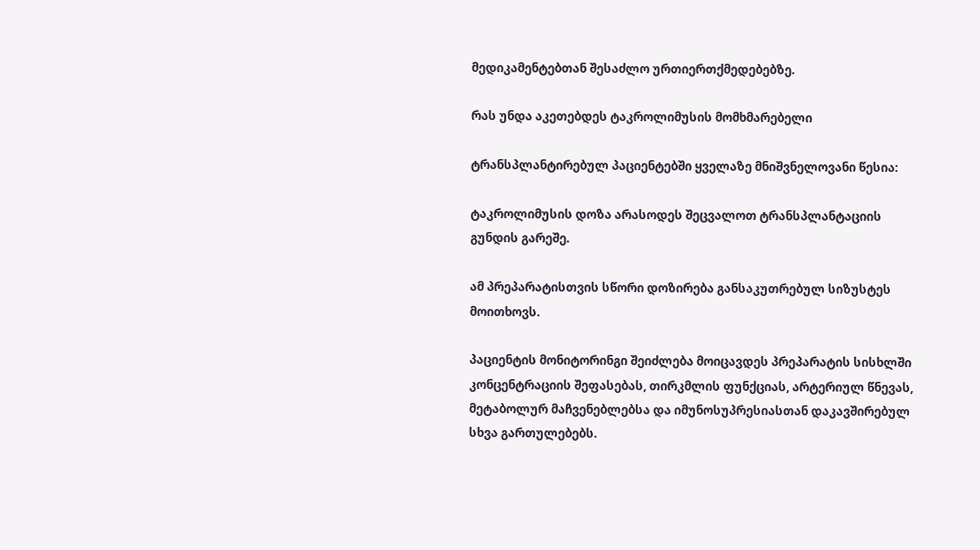მედიკამენტებთან შესაძლო ურთიერთქმედებებზე.

რას უნდა აკეთებდეს ტაკროლიმუსის მომხმარებელი

ტრანსპლანტირებულ პაციენტებში ყველაზე მნიშვნელოვანი წესია:

ტაკროლიმუსის დოზა არასოდეს შეცვალოთ ტრანსპლანტაციის გუნდის გარეშე.

ამ პრეპარატისთვის სწორი დოზირება განსაკუთრებულ სიზუსტეს მოითხოვს.

პაციენტის მონიტორინგი შეიძლება მოიცავდეს პრეპარატის სისხლში კონცენტრაციის შეფასებას, თირკმლის ფუნქციას, არტერიულ წნევას, მეტაბოლურ მაჩვენებლებსა და იმუნოსუპრესიასთან დაკავშირებულ სხვა გართულებებს.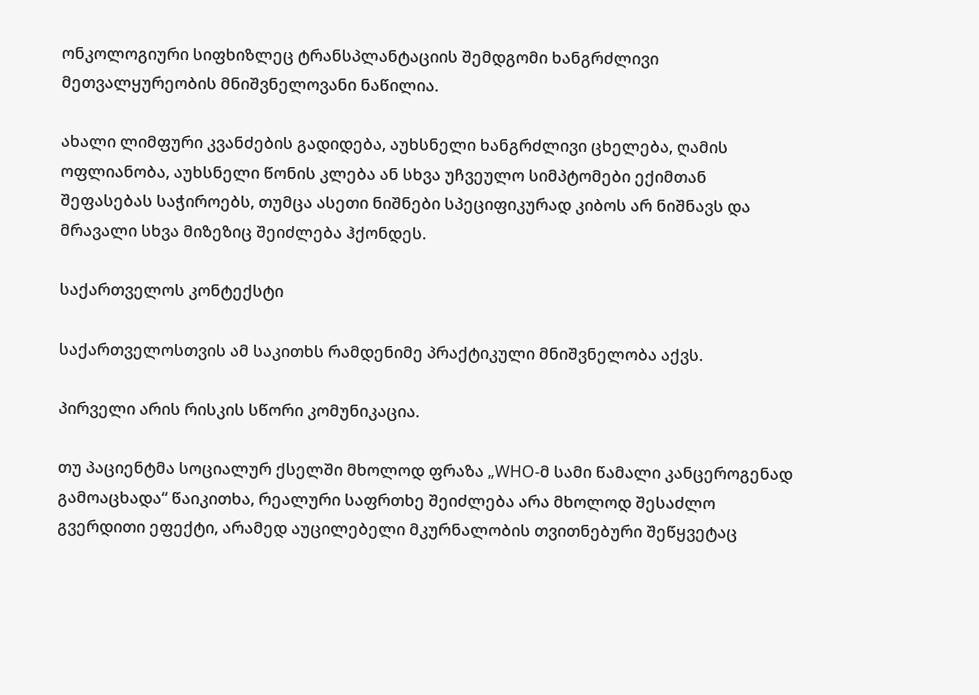ონკოლოგიური სიფხიზლეც ტრანსპლანტაციის შემდგომი ხანგრძლივი მეთვალყურეობის მნიშვნელოვანი ნაწილია.

ახალი ლიმფური კვანძების გადიდება, აუხსნელი ხანგრძლივი ცხელება, ღამის ოფლიანობა, აუხსნელი წონის კლება ან სხვა უჩვეულო სიმპტომები ექიმთან შეფასებას საჭიროებს, თუმცა ასეთი ნიშნები სპეციფიკურად კიბოს არ ნიშნავს და მრავალი სხვა მიზეზიც შეიძლება ჰქონდეს.

საქართველოს კონტექსტი

საქართველოსთვის ამ საკითხს რამდენიმე პრაქტიკული მნიშვნელობა აქვს.

პირველი არის რისკის სწორი კომუნიკაცია.

თუ პაციენტმა სოციალურ ქსელში მხოლოდ ფრაზა „WHO-მ სამი წამალი კანცეროგენად გამოაცხადა“ წაიკითხა, რეალური საფრთხე შეიძლება არა მხოლოდ შესაძლო გვერდითი ეფექტი, არამედ აუცილებელი მკურნალობის თვითნებური შეწყვეტაც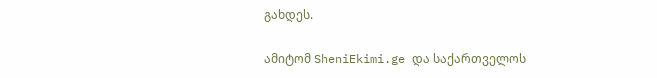გახდეს.

ამიტომ SheniEkimi.ge და საქართველოს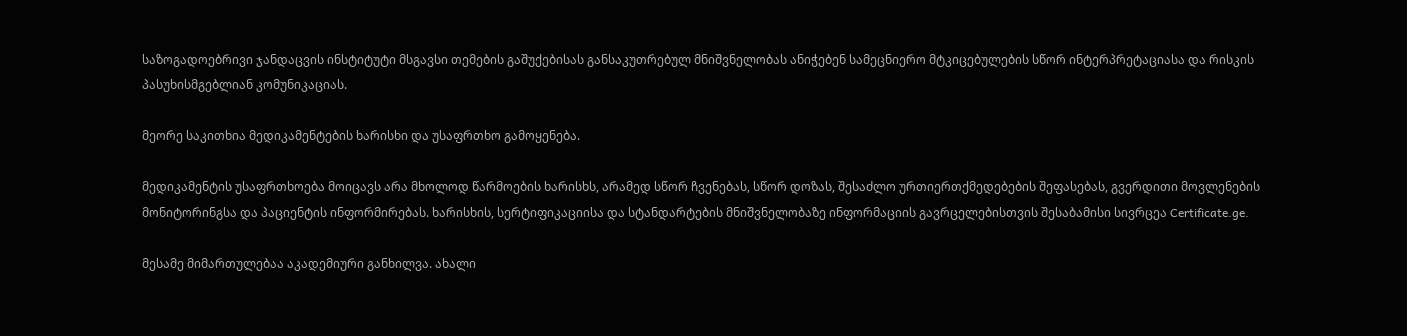საზოგადოებრივი ჯანდაცვის ინსტიტუტი მსგავსი თემების გაშუქებისას განსაკუთრებულ მნიშვნელობას ანიჭებენ სამეცნიერო მტკიცებულების სწორ ინტერპრეტაციასა და რისკის პასუხისმგებლიან კომუნიკაციას.

მეორე საკითხია მედიკამენტების ხარისხი და უსაფრთხო გამოყენება.

მედიკამენტის უსაფრთხოება მოიცავს არა მხოლოდ წარმოების ხარისხს, არამედ სწორ ჩვენებას, სწორ დოზას, შესაძლო ურთიერთქმედებების შეფასებას, გვერდითი მოვლენების მონიტორინგსა და პაციენტის ინფორმირებას. ხარისხის, სერტიფიკაციისა და სტანდარტების მნიშვნელობაზე ინფორმაციის გავრცელებისთვის შესაბამისი სივრცეა Certificate.ge.

მესამე მიმართულებაა აკადემიური განხილვა. ახალი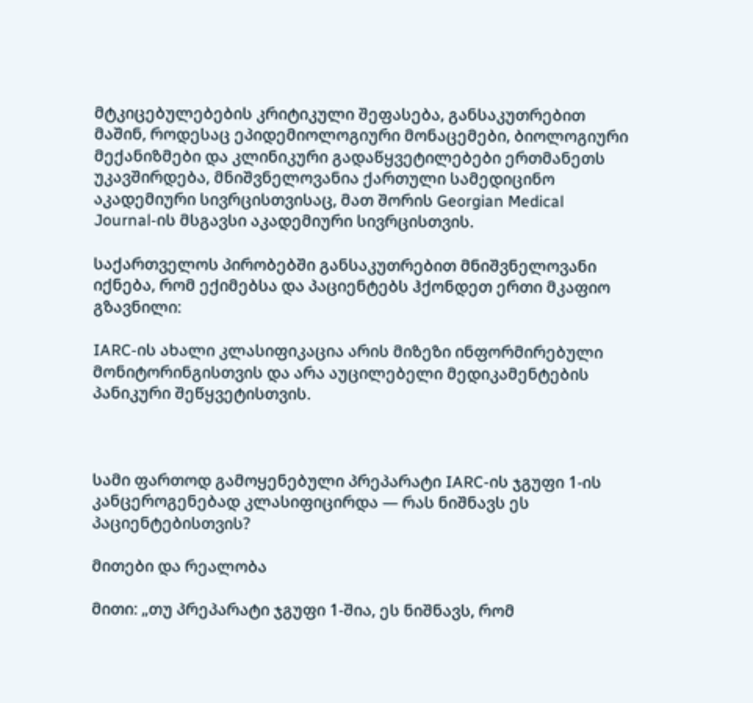მტკიცებულებების კრიტიკული შეფასება, განსაკუთრებით მაშინ, როდესაც ეპიდემიოლოგიური მონაცემები, ბიოლოგიური მექანიზმები და კლინიკური გადაწყვეტილებები ერთმანეთს უკავშირდება, მნიშვნელოვანია ქართული სამედიცინო აკადემიური სივრცისთვისაც, მათ შორის Georgian Medical Journal-ის მსგავსი აკადემიური სივრცისთვის.

საქართველოს პირობებში განსაკუთრებით მნიშვნელოვანი იქნება, რომ ექიმებსა და პაციენტებს ჰქონდეთ ერთი მკაფიო გზავნილი:

IARC-ის ახალი კლასიფიკაცია არის მიზეზი ინფორმირებული მონიტორინგისთვის და არა აუცილებელი მედიკამენტების პანიკური შეწყვეტისთვის.



სამი ფართოდ გამოყენებული პრეპარატი IARC-ის ჯგუფი 1-ის კანცეროგენებად კლასიფიცირდა — რას ნიშნავს ეს პაციენტებისთვის?

მითები და რეალობა

მითი: „თუ პრეპარატი ჯგუფი 1-შია, ეს ნიშნავს, რომ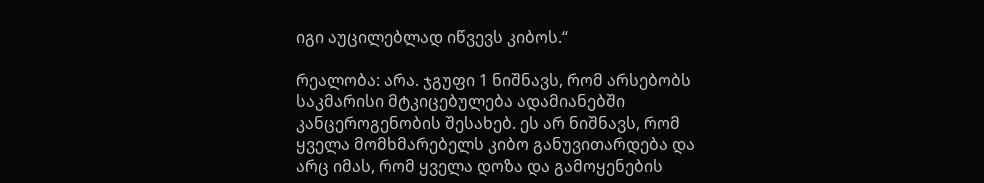იგი აუცილებლად იწვევს კიბოს.“

რეალობა: არა. ჯგუფი 1 ნიშნავს, რომ არსებობს საკმარისი მტკიცებულება ადამიანებში კანცეროგენობის შესახებ. ეს არ ნიშნავს, რომ ყველა მომხმარებელს კიბო განუვითარდება და არც იმას, რომ ყველა დოზა და გამოყენების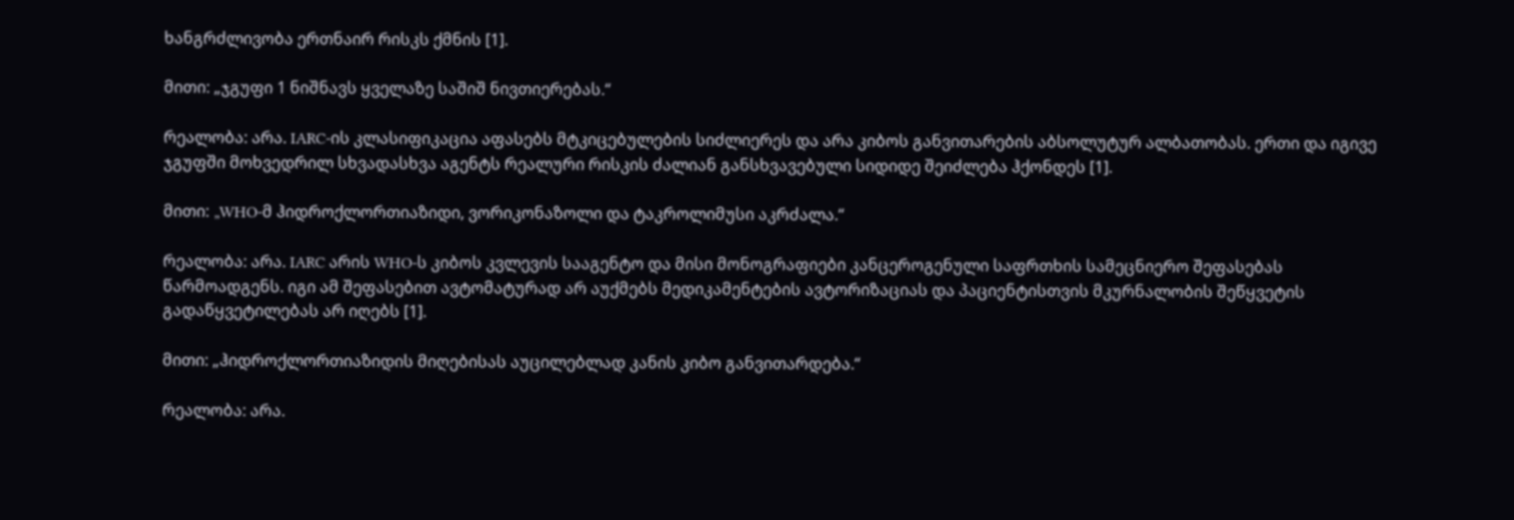ხანგრძლივობა ერთნაირ რისკს ქმნის [1].

მითი: „ჯგუფი 1 ნიშნავს ყველაზე საშიშ ნივთიერებას.“

რეალობა: არა. IARC-ის კლასიფიკაცია აფასებს მტკიცებულების სიძლიერეს და არა კიბოს განვითარების აბსოლუტურ ალბათობას. ერთი და იგივე ჯგუფში მოხვედრილ სხვადასხვა აგენტს რეალური რისკის ძალიან განსხვავებული სიდიდე შეიძლება ჰქონდეს [1].

მითი: „WHO-მ ჰიდროქლორთიაზიდი, ვორიკონაზოლი და ტაკროლიმუსი აკრძალა.“

რეალობა: არა. IARC არის WHO-ს კიბოს კვლევის სააგენტო და მისი მონოგრაფიები კანცეროგენული საფრთხის სამეცნიერო შეფასებას წარმოადგენს. იგი ამ შეფასებით ავტომატურად არ აუქმებს მედიკამენტების ავტორიზაციას და პაციენტისთვის მკურნალობის შეწყვეტის გადაწყვეტილებას არ იღებს [1].

მითი: „ჰიდროქლორთიაზიდის მიღებისას აუცილებლად კანის კიბო განვითარდება.“

რეალობა: არა.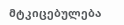მტკიცებულება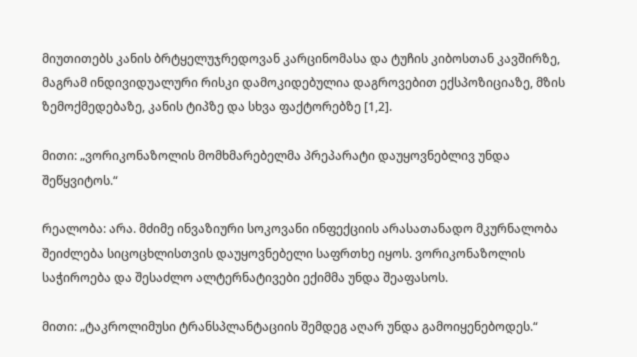მიუთითებს კანის ბრტყელუჯრედოვან კარცინომასა და ტუჩის კიბოსთან კავშირზე, მაგრამ ინდივიდუალური რისკი დამოკიდებულია დაგროვებით ექსპოზიციაზე, მზის ზემოქმედებაზე, კანის ტიპზე და სხვა ფაქტორებზე [1,2].

მითი: „ვორიკონაზოლის მომხმარებელმა პრეპარატი დაუყოვნებლივ უნდა შეწყვიტოს.“

რეალობა: არა. მძიმე ინვაზიური სოკოვანი ინფექციის არასათანადო მკურნალობა შეიძლება სიცოცხლისთვის დაუყოვნებელი საფრთხე იყოს. ვორიკონაზოლის საჭიროება და შესაძლო ალტერნატივები ექიმმა უნდა შეაფასოს.

მითი: „ტაკროლიმუსი ტრანსპლანტაციის შემდეგ აღარ უნდა გამოიყენებოდეს.“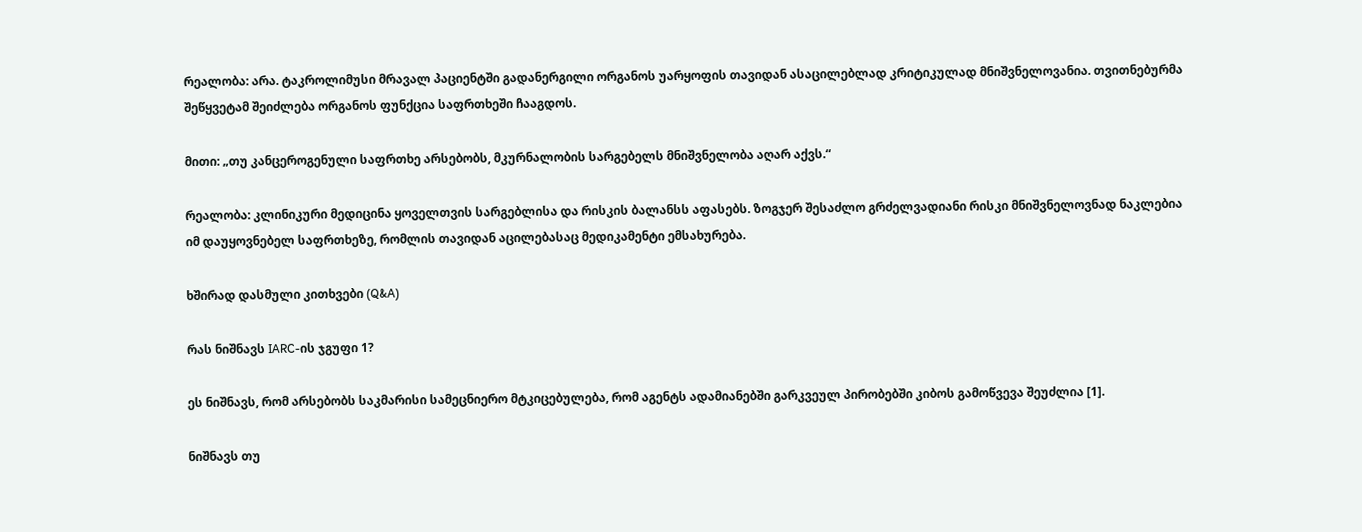რეალობა: არა. ტაკროლიმუსი მრავალ პაციენტში გადანერგილი ორგანოს უარყოფის თავიდან ასაცილებლად კრიტიკულად მნიშვნელოვანია. თვითნებურმა შეწყვეტამ შეიძლება ორგანოს ფუნქცია საფრთხეში ჩააგდოს.

მითი: „თუ კანცეროგენული საფრთხე არსებობს, მკურნალობის სარგებელს მნიშვნელობა აღარ აქვს.“

რეალობა: კლინიკური მედიცინა ყოველთვის სარგებლისა და რისკის ბალანსს აფასებს. ზოგჯერ შესაძლო გრძელვადიანი რისკი მნიშვნელოვნად ნაკლებია იმ დაუყოვნებელ საფრთხეზე, რომლის თავიდან აცილებასაც მედიკამენტი ემსახურება.

ხშირად დასმული კითხვები (Q&A)

რას ნიშნავს IARC-ის ჯგუფი 1?

ეს ნიშნავს, რომ არსებობს საკმარისი სამეცნიერო მტკიცებულება, რომ აგენტს ადამიანებში გარკვეულ პირობებში კიბოს გამოწვევა შეუძლია [1].

ნიშნავს თუ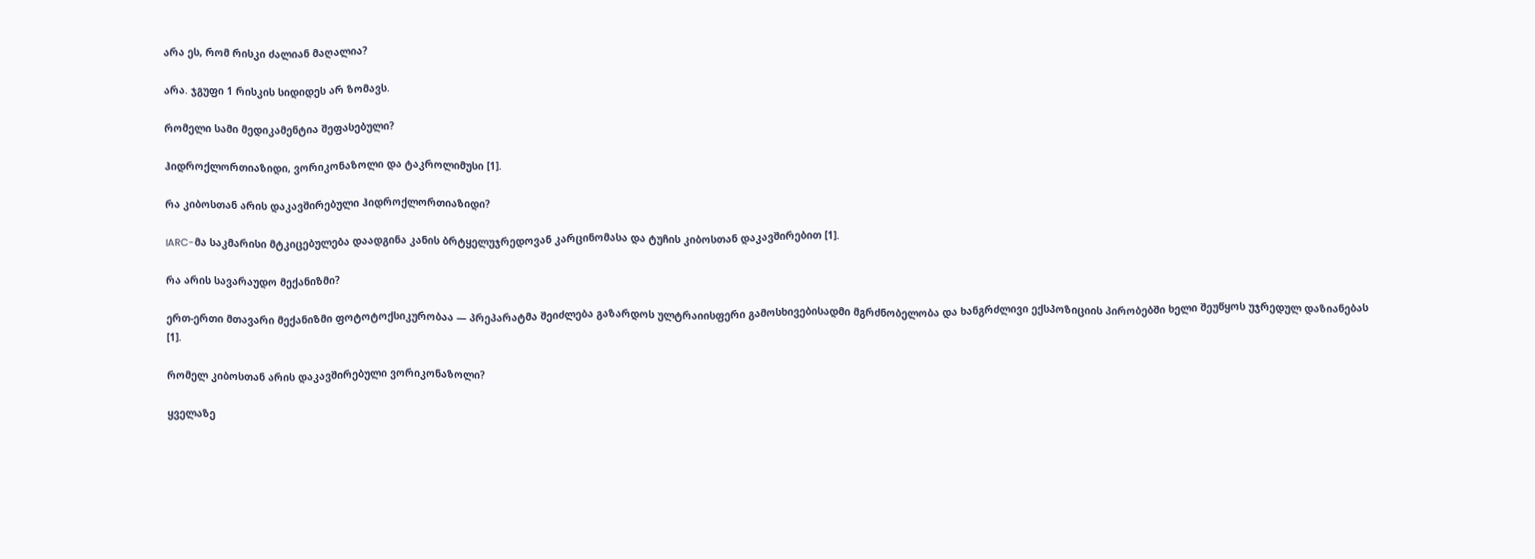არა ეს, რომ რისკი ძალიან მაღალია?

არა. ჯგუფი 1 რისკის სიდიდეს არ ზომავს.

რომელი სამი მედიკამენტია შეფასებული?

ჰიდროქლორთიაზიდი, ვორიკონაზოლი და ტაკროლიმუსი [1].

რა კიბოსთან არის დაკავშირებული ჰიდროქლორთიაზიდი?

IARC-მა საკმარისი მტკიცებულება დაადგინა კანის ბრტყელუჯრედოვან კარცინომასა და ტუჩის კიბოსთან დაკავშირებით [1].

რა არის სავარაუდო მექანიზმი?

ერთ-ერთი მთავარი მექანიზმი ფოტოტოქსიკურობაა — პრეპარატმა შეიძლება გაზარდოს ულტრაიისფერი გამოსხივებისადმი მგრძნობელობა და ხანგრძლივი ექსპოზიციის პირობებში ხელი შეუწყოს უჯრედულ დაზიანებას [1].

რომელ კიბოსთან არის დაკავშირებული ვორიკონაზოლი?

ყველაზე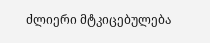ძლიერი მტკიცებულება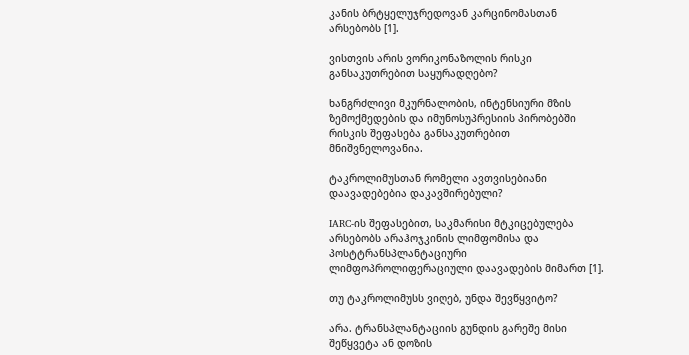კანის ბრტყელუჯრედოვან კარცინომასთან არსებობს [1].

ვისთვის არის ვორიკონაზოლის რისკი განსაკუთრებით საყურადღებო?

ხანგრძლივი მკურნალობის, ინტენსიური მზის ზემოქმედების და იმუნოსუპრესიის პირობებში რისკის შეფასება განსაკუთრებით მნიშვნელოვანია.

ტაკროლიმუსთან რომელი ავთვისებიანი დაავადებებია დაკავშირებული?

IARC-ის შეფასებით, საკმარისი მტკიცებულება არსებობს არაჰოჯკინის ლიმფომისა და პოსტტრანსპლანტაციური ლიმფოპროლიფერაციული დაავადების მიმართ [1].

თუ ტაკროლიმუსს ვიღებ, უნდა შევწყვიტო?

არა. ტრანსპლანტაციის გუნდის გარეშე მისი შეწყვეტა ან დოზის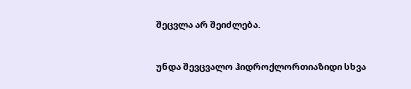შეცვლა არ შეიძლება.

უნდა შევცვალო ჰიდროქლორთიაზიდი სხვა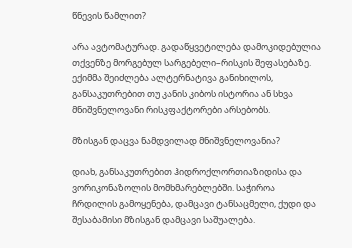წნევის წამლით?

არა ავტომატურად. გადაწყვეტილება დამოკიდებულია თქვენზე მორგებულ სარგებელი–რისკის შეფასებაზე. ექიმმა შეიძლება ალტერნატივა განიხილოს, განსაკუთრებით თუ კანის კიბოს ისტორია ან სხვა მნიშვნელოვანი რისკფაქტორები არსებობს.

მზისგან დაცვა ნამდვილად მნიშვნელოვანია?

დიახ, განსაკუთრებით ჰიდროქლორთიაზიდისა და ვორიკონაზოლის მომხმარებლებში. საჭიროა ჩრდილის გამოყენება, დამცავი ტანსაცმელი, ქუდი და შესაბამისი მზისგან დამცავი საშუალება.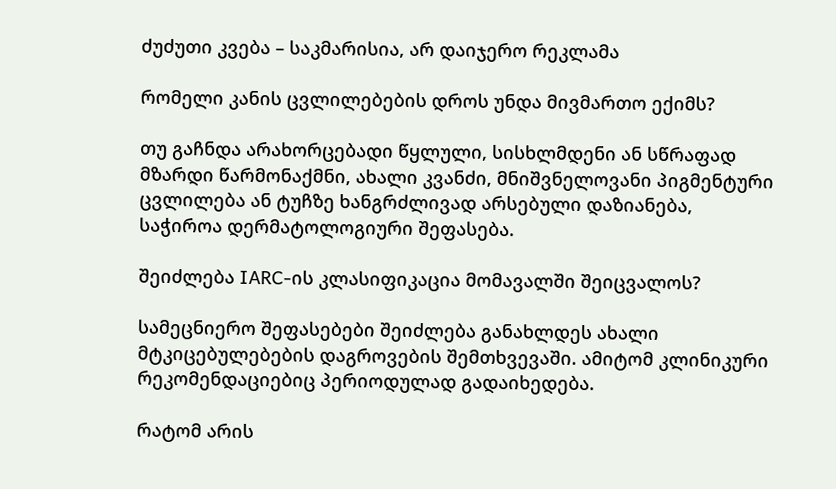ძუძუთი კვება – საკმარისია, არ დაიჯერო რეკლამა

რომელი კანის ცვლილებების დროს უნდა მივმართო ექიმს?

თუ გაჩნდა არახორცებადი წყლული, სისხლმდენი ან სწრაფად მზარდი წარმონაქმნი, ახალი კვანძი, მნიშვნელოვანი პიგმენტური ცვლილება ან ტუჩზე ხანგრძლივად არსებული დაზიანება, საჭიროა დერმატოლოგიური შეფასება.

შეიძლება IARC-ის კლასიფიკაცია მომავალში შეიცვალოს?

სამეცნიერო შეფასებები შეიძლება განახლდეს ახალი მტკიცებულებების დაგროვების შემთხვევაში. ამიტომ კლინიკური რეკომენდაციებიც პერიოდულად გადაიხედება.

რატომ არის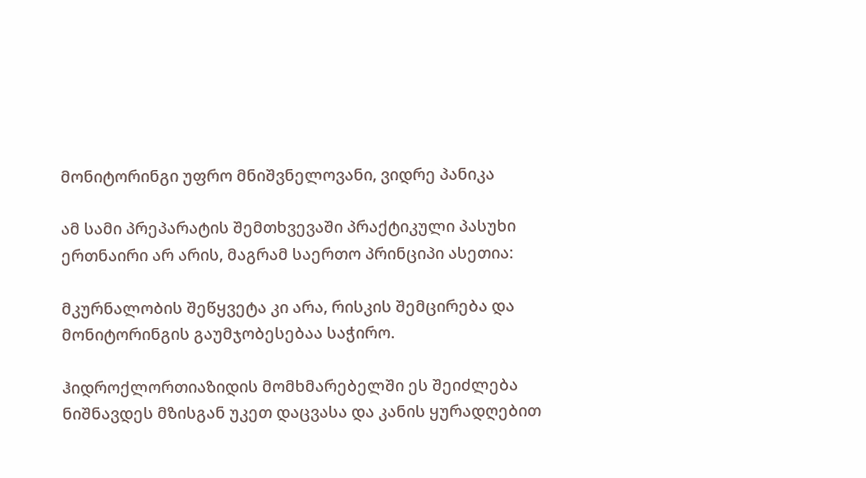მონიტორინგი უფრო მნიშვნელოვანი, ვიდრე პანიკა

ამ სამი პრეპარატის შემთხვევაში პრაქტიკული პასუხი ერთნაირი არ არის, მაგრამ საერთო პრინციპი ასეთია:

მკურნალობის შეწყვეტა კი არა, რისკის შემცირება და მონიტორინგის გაუმჯობესებაა საჭირო.

ჰიდროქლორთიაზიდის მომხმარებელში ეს შეიძლება ნიშნავდეს მზისგან უკეთ დაცვასა და კანის ყურადღებით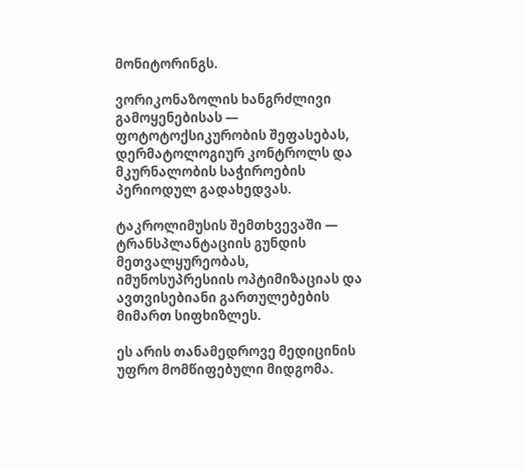მონიტორინგს.

ვორიკონაზოლის ხანგრძლივი გამოყენებისას — ფოტოტოქსიკურობის შეფასებას, დერმატოლოგიურ კონტროლს და მკურნალობის საჭიროების პერიოდულ გადახედვას.

ტაკროლიმუსის შემთხვევაში — ტრანსპლანტაციის გუნდის მეთვალყურეობას, იმუნოსუპრესიის ოპტიმიზაციას და ავთვისებიანი გართულებების მიმართ სიფხიზლეს.

ეს არის თანამედროვე მედიცინის უფრო მომწიფებული მიდგომა.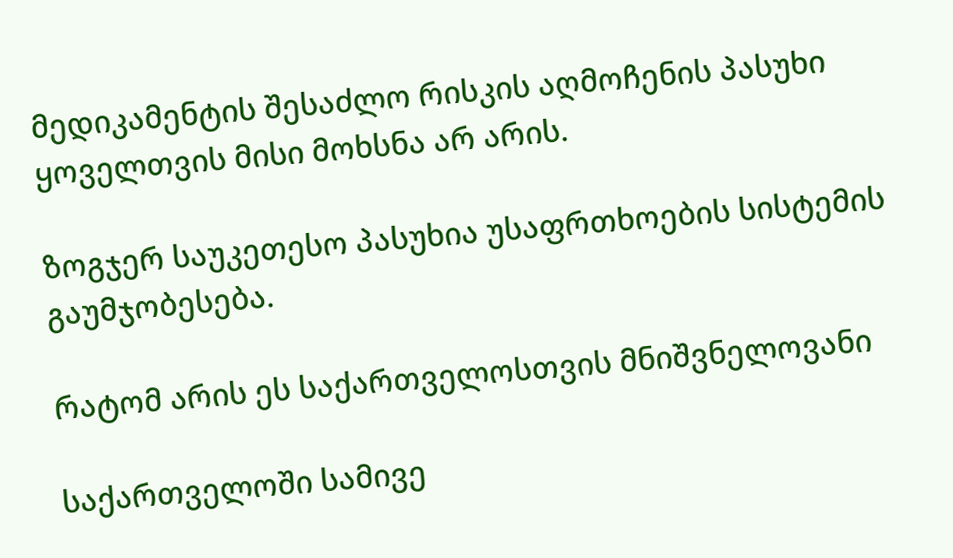მედიკამენტის შესაძლო რისკის აღმოჩენის პასუხი ყოველთვის მისი მოხსნა არ არის.

ზოგჯერ საუკეთესო პასუხია უსაფრთხოების სისტემის გაუმჯობესება.

რატომ არის ეს საქართველოსთვის მნიშვნელოვანი

საქართველოში სამივე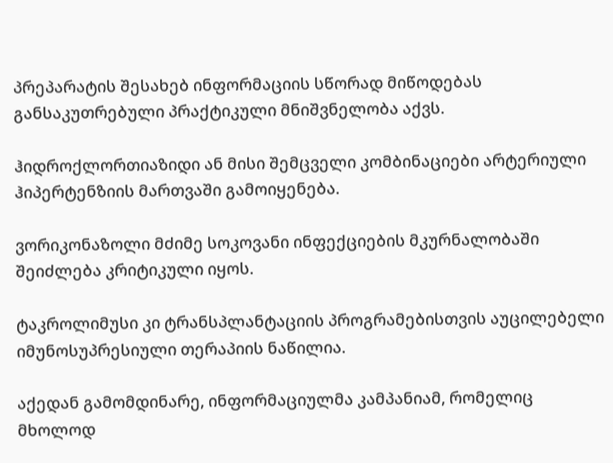პრეპარატის შესახებ ინფორმაციის სწორად მიწოდებას განსაკუთრებული პრაქტიკული მნიშვნელობა აქვს.

ჰიდროქლორთიაზიდი ან მისი შემცველი კომბინაციები არტერიული ჰიპერტენზიის მართვაში გამოიყენება.

ვორიკონაზოლი მძიმე სოკოვანი ინფექციების მკურნალობაში შეიძლება კრიტიკული იყოს.

ტაკროლიმუსი კი ტრანსპლანტაციის პროგრამებისთვის აუცილებელი იმუნოსუპრესიული თერაპიის ნაწილია.

აქედან გამომდინარე, ინფორმაციულმა კამპანიამ, რომელიც მხოლოდ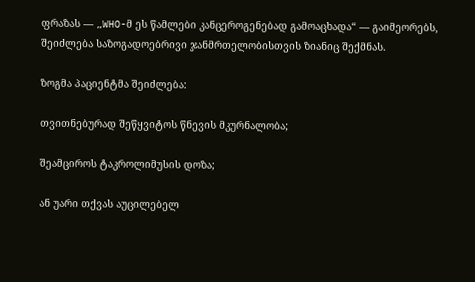ფრაზას — „WHO-მ ეს წამლები კანცეროგენებად გამოაცხადა“ — გაიმეორებს, შეიძლება საზოგადოებრივი ჯანმრთელობისთვის ზიანიც შექმნას.

ზოგმა პაციენტმა შეიძლება:

თვითნებურად შეწყვიტოს წნევის მკურნალობა;

შეამციროს ტაკროლიმუსის დოზა;

ან უარი თქვას აუცილებელ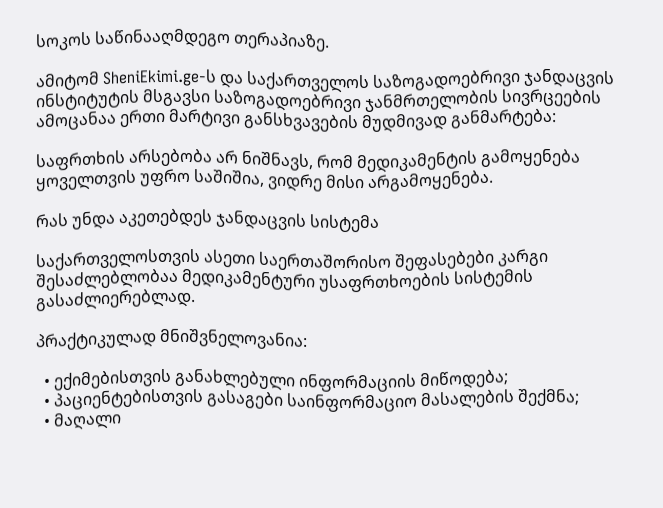სოკოს საწინააღმდეგო თერაპიაზე.

ამიტომ SheniEkimi.ge-ს და საქართველოს საზოგადოებრივი ჯანდაცვის ინსტიტუტის მსგავსი საზოგადოებრივი ჯანმრთელობის სივრცეების ამოცანაა ერთი მარტივი განსხვავების მუდმივად განმარტება:

საფრთხის არსებობა არ ნიშნავს, რომ მედიკამენტის გამოყენება ყოველთვის უფრო საშიშია, ვიდრე მისი არგამოყენება.

რას უნდა აკეთებდეს ჯანდაცვის სისტემა

საქართველოსთვის ასეთი საერთაშორისო შეფასებები კარგი შესაძლებლობაა მედიკამენტური უსაფრთხოების სისტემის გასაძლიერებლად.

პრაქტიკულად მნიშვნელოვანია:

  • ექიმებისთვის განახლებული ინფორმაციის მიწოდება;
  • პაციენტებისთვის გასაგები საინფორმაციო მასალების შექმნა;
  • მაღალი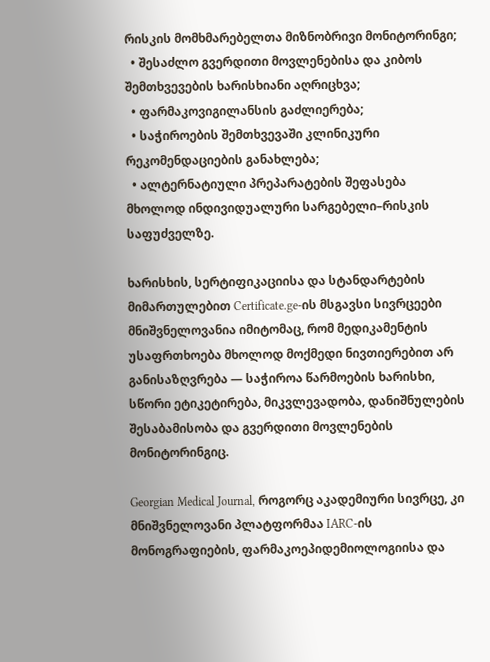რისკის მომხმარებელთა მიზნობრივი მონიტორინგი;
  • შესაძლო გვერდითი მოვლენებისა და კიბოს შემთხვევების ხარისხიანი აღრიცხვა;
  • ფარმაკოვიგილანსის გაძლიერება;
  • საჭიროების შემთხვევაში კლინიკური რეკომენდაციების განახლება;
  • ალტერნატიული პრეპარატების შეფასება მხოლოდ ინდივიდუალური სარგებელი–რისკის საფუძველზე.

ხარისხის, სერტიფიკაციისა და სტანდარტების მიმართულებით Certificate.ge-ის მსგავსი სივრცეები მნიშვნელოვანია იმიტომაც, რომ მედიკამენტის უსაფრთხოება მხოლოდ მოქმედი ნივთიერებით არ განისაზღვრება — საჭიროა წარმოების ხარისხი, სწორი ეტიკეტირება, მიკვლევადობა, დანიშნულების შესაბამისობა და გვერდითი მოვლენების მონიტორინგიც.

Georgian Medical Journal, როგორც აკადემიური სივრცე, კი მნიშვნელოვანი პლატფორმაა IARC-ის მონოგრაფიების, ფარმაკოეპიდემიოლოგიისა და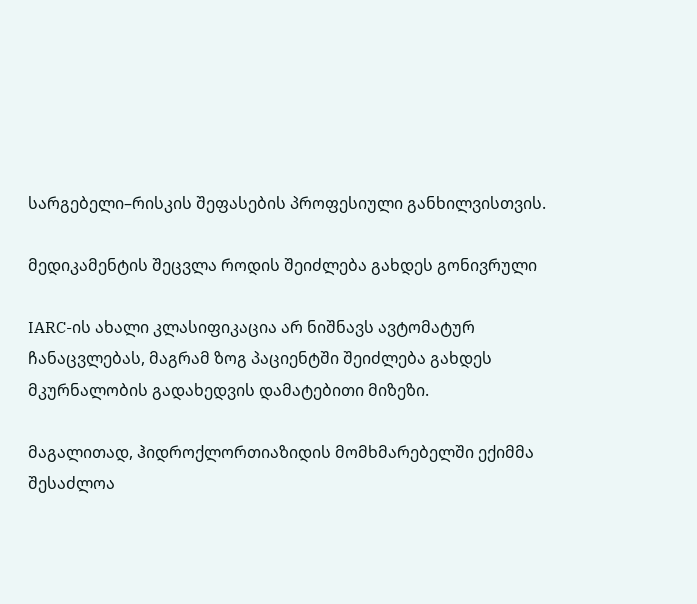სარგებელი–რისკის შეფასების პროფესიული განხილვისთვის.

მედიკამენტის შეცვლა როდის შეიძლება გახდეს გონივრული

IARC-ის ახალი კლასიფიკაცია არ ნიშნავს ავტომატურ ჩანაცვლებას, მაგრამ ზოგ პაციენტში შეიძლება გახდეს მკურნალობის გადახედვის დამატებითი მიზეზი.

მაგალითად, ჰიდროქლორთიაზიდის მომხმარებელში ექიმმა შესაძლოა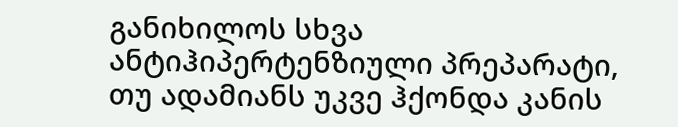განიხილოს სხვა ანტიჰიპერტენზიული პრეპარატი, თუ ადამიანს უკვე ჰქონდა კანის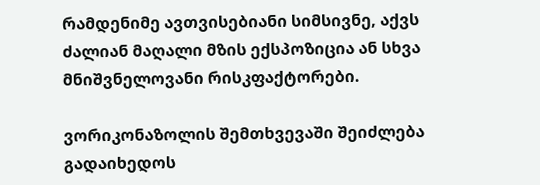რამდენიმე ავთვისებიანი სიმსივნე, აქვს ძალიან მაღალი მზის ექსპოზიცია ან სხვა მნიშვნელოვანი რისკფაქტორები.

ვორიკონაზოლის შემთხვევაში შეიძლება გადაიხედოს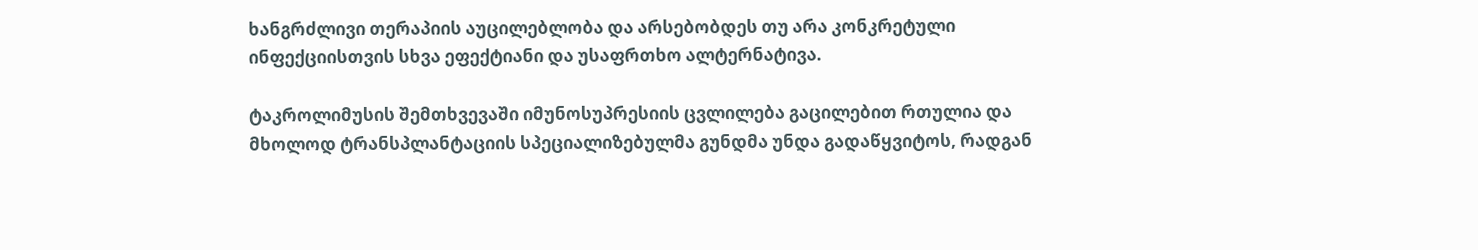ხანგრძლივი თერაპიის აუცილებლობა და არსებობდეს თუ არა კონკრეტული ინფექციისთვის სხვა ეფექტიანი და უსაფრთხო ალტერნატივა.

ტაკროლიმუსის შემთხვევაში იმუნოსუპრესიის ცვლილება გაცილებით რთულია და მხოლოდ ტრანსპლანტაციის სპეციალიზებულმა გუნდმა უნდა გადაწყვიტოს, რადგან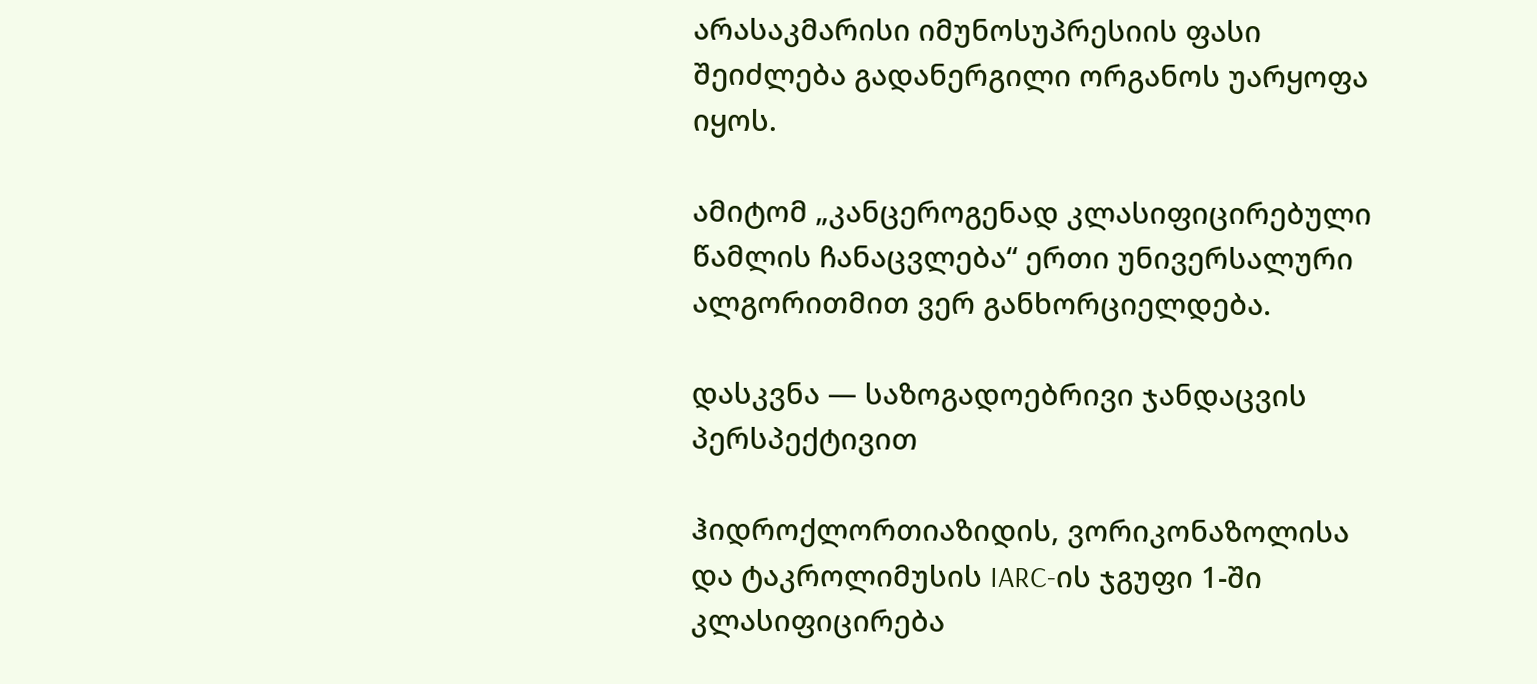არასაკმარისი იმუნოსუპრესიის ფასი შეიძლება გადანერგილი ორგანოს უარყოფა იყოს.

ამიტომ „კანცეროგენად კლასიფიცირებული წამლის ჩანაცვლება“ ერთი უნივერსალური ალგორითმით ვერ განხორციელდება.

დასკვნა — საზოგადოებრივი ჯანდაცვის პერსპექტივით

ჰიდროქლორთიაზიდის, ვორიკონაზოლისა და ტაკროლიმუსის IARC-ის ჯგუფი 1-ში კლასიფიცირება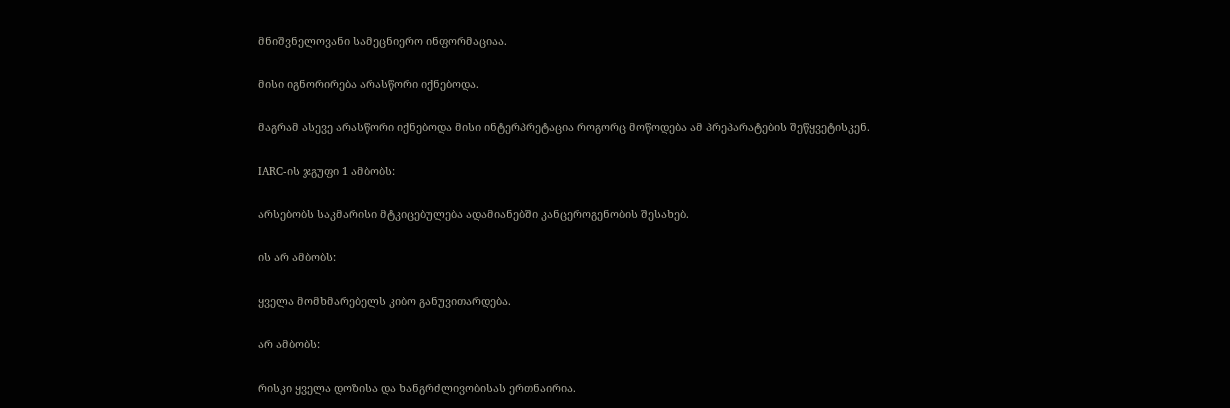მნიშვნელოვანი სამეცნიერო ინფორმაციაა.

მისი იგნორირება არასწორი იქნებოდა.

მაგრამ ასევე არასწორი იქნებოდა მისი ინტერპრეტაცია როგორც მოწოდება ამ პრეპარატების შეწყვეტისკენ.

IARC-ის ჯგუფი 1 ამბობს:

არსებობს საკმარისი მტკიცებულება ადამიანებში კანცეროგენობის შესახებ.

ის არ ამბობს:

ყველა მომხმარებელს კიბო განუვითარდება.

არ ამბობს:

რისკი ყველა დოზისა და ხანგრძლივობისას ერთნაირია.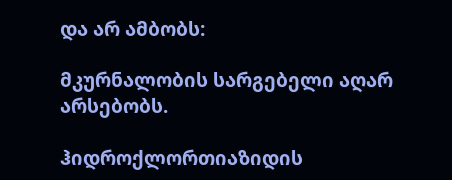და არ ამბობს:

მკურნალობის სარგებელი აღარ არსებობს.

ჰიდროქლორთიაზიდის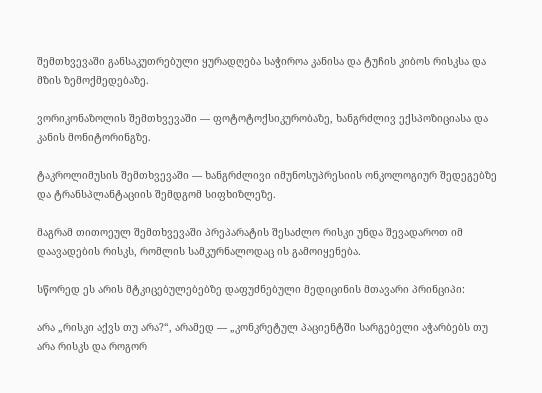შემთხვევაში განსაკუთრებული ყურადღება საჭიროა კანისა და ტუჩის კიბოს რისკსა და მზის ზემოქმედებაზე.

ვორიკონაზოლის შემთხვევაში — ფოტოტოქსიკურობაზე, ხანგრძლივ ექსპოზიციასა და კანის მონიტორინგზე.

ტაკროლიმუსის შემთხვევაში — ხანგრძლივი იმუნოსუპრესიის ონკოლოგიურ შედეგებზე და ტრანსპლანტაციის შემდგომ სიფხიზლეზე.

მაგრამ თითოეულ შემთხვევაში პრეპარატის შესაძლო რისკი უნდა შევადაროთ იმ დაავადების რისკს, რომლის სამკურნალოდაც ის გამოიყენება.

სწორედ ეს არის მტკიცებულებებზე დაფუძნებული მედიცინის მთავარი პრინციპი:

არა „რისკი აქვს თუ არა?“, არამედ — „კონკრეტულ პაციენტში სარგებელი აჭარბებს თუ არა რისკს და როგორ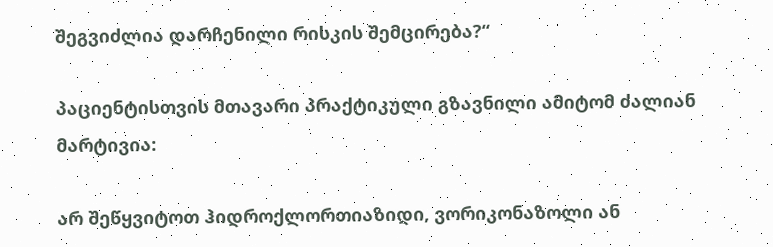შეგვიძლია დარჩენილი რისკის შემცირება?“

პაციენტისთვის მთავარი პრაქტიკული გზავნილი ამიტომ ძალიან მარტივია:

არ შეწყვიტოთ ჰიდროქლორთიაზიდი, ვორიკონაზოლი ან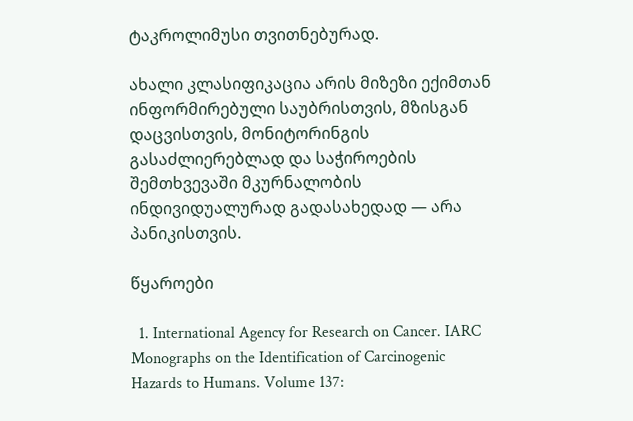ტაკროლიმუსი თვითნებურად.

ახალი კლასიფიკაცია არის მიზეზი ექიმთან ინფორმირებული საუბრისთვის, მზისგან დაცვისთვის, მონიტორინგის გასაძლიერებლად და საჭიროების შემთხვევაში მკურნალობის ინდივიდუალურად გადასახედად — არა პანიკისთვის.

წყაროები

  1. International Agency for Research on Cancer. IARC Monographs on the Identification of Carcinogenic Hazards to Humans. Volume 137: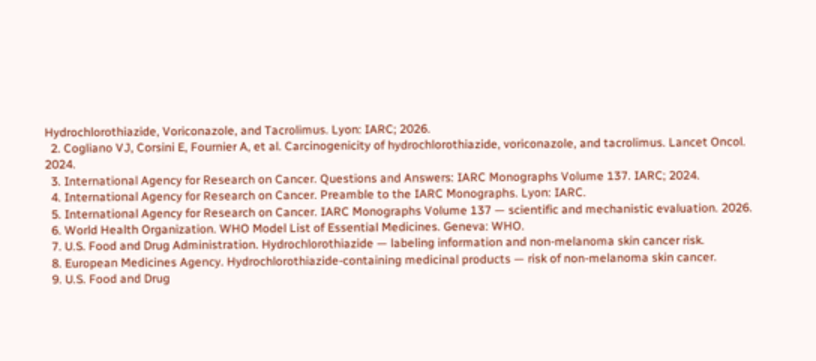Hydrochlorothiazide, Voriconazole, and Tacrolimus. Lyon: IARC; 2026.
  2. Cogliano VJ, Corsini E, Fournier A, et al. Carcinogenicity of hydrochlorothiazide, voriconazole, and tacrolimus. Lancet Oncol. 2024.
  3. International Agency for Research on Cancer. Questions and Answers: IARC Monographs Volume 137. IARC; 2024.
  4. International Agency for Research on Cancer. Preamble to the IARC Monographs. Lyon: IARC.
  5. International Agency for Research on Cancer. IARC Monographs Volume 137 — scientific and mechanistic evaluation. 2026.
  6. World Health Organization. WHO Model List of Essential Medicines. Geneva: WHO.
  7. U.S. Food and Drug Administration. Hydrochlorothiazide — labeling information and non-melanoma skin cancer risk.
  8. European Medicines Agency. Hydrochlorothiazide-containing medicinal products — risk of non-melanoma skin cancer.
  9. U.S. Food and Drug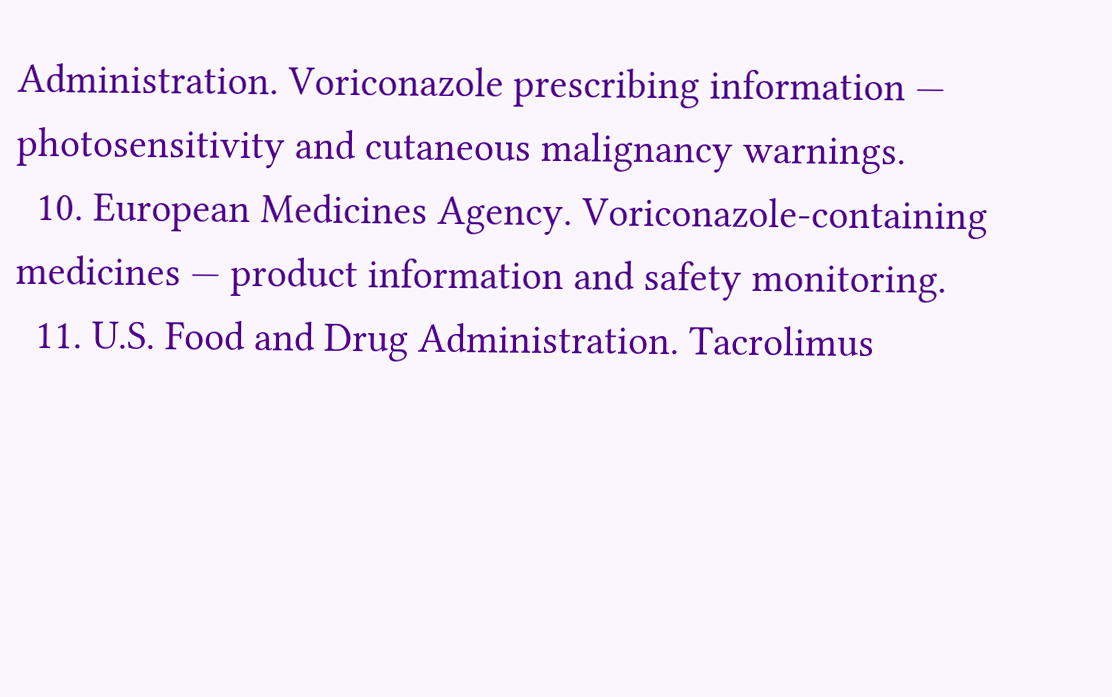Administration. Voriconazole prescribing information — photosensitivity and cutaneous malignancy warnings.
  10. European Medicines Agency. Voriconazole-containing medicines — product information and safety monitoring.
  11. U.S. Food and Drug Administration. Tacrolimus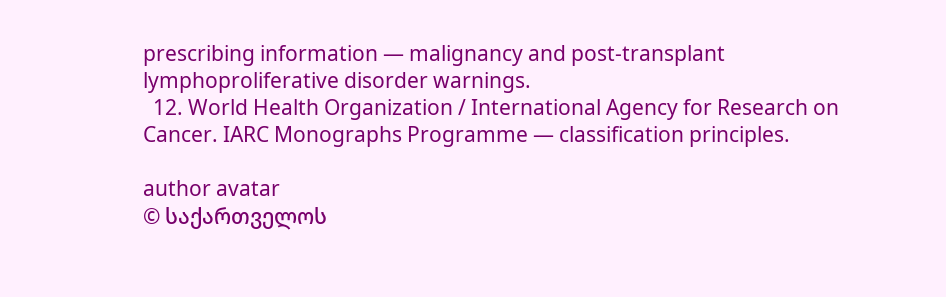prescribing information — malignancy and post-transplant lymphoproliferative disorder warnings.
  12. World Health Organization / International Agency for Research on Cancer. IARC Monographs Programme — classification principles.

author avatar
© საქართველოს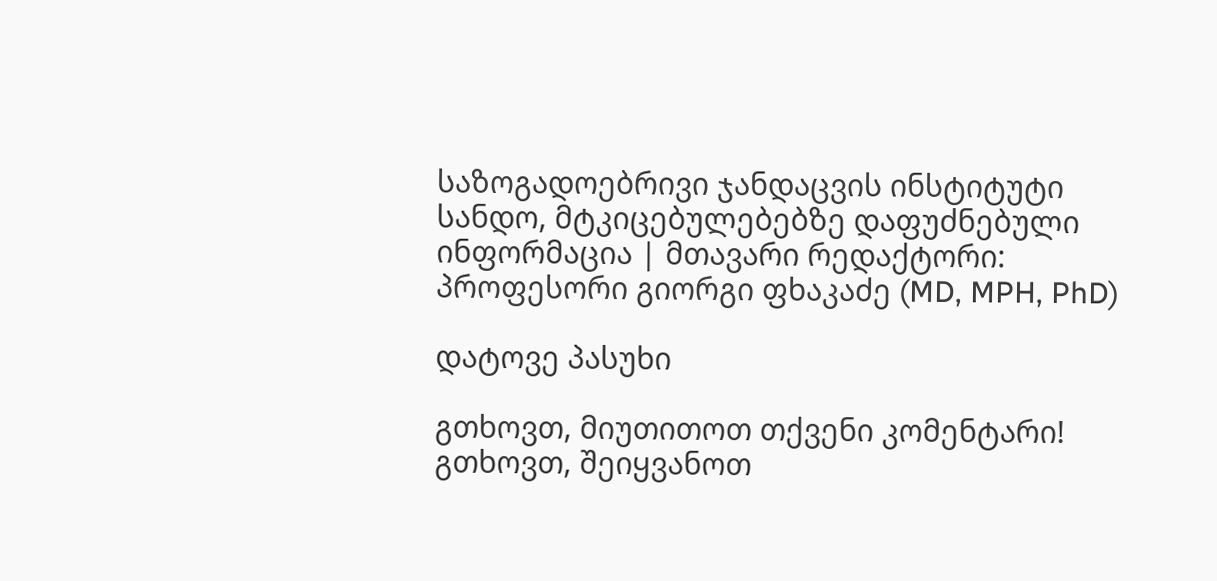საზოგადოებრივი ჯანდაცვის ინსტიტუტი
სანდო, მტკიცებულებებზე დაფუძნებული ინფორმაცია | მთავარი რედაქტორი: პროფესორი გიორგი ფხაკაძე (MD, MPH, PhD)

დატოვე პასუხი

გთხოვთ, მიუთითოთ თქვენი კომენტარი!
გთხოვთ, შეიყვანოთ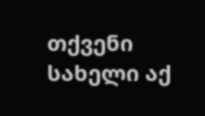თქვენი სახელი აქ